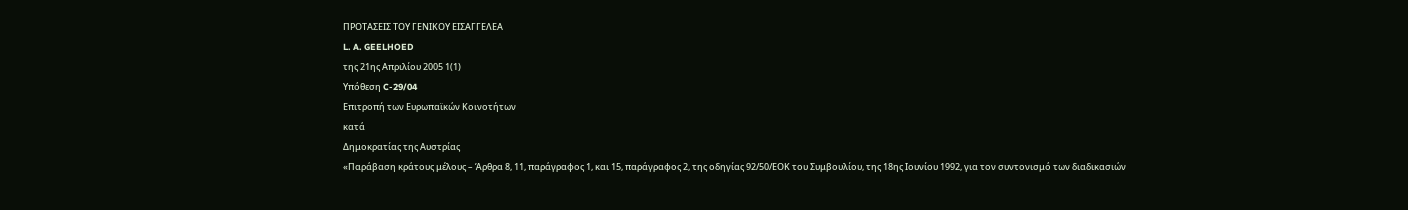ΠΡΟΤΑΣΕΙΣ ΤΟΥ ΓΕΝΙΚΟΥ ΕΙΣΑΓΓΕΛΕΑ
L. A. GEELHOED
της 21ης Απριλίου 2005 1(1)
Υπόθεση C-29/04
Επιτροπή των Ευρωπαϊκών Κοινοτήτων
κατά
Δημοκρατίας της Αυστρίας
«Παράβαση κράτους μέλους – Άρθρα 8, 11, παράγραφος 1, και 15, παράγραφος 2, της οδηγίας 92/50/ΕΟΚ του Συμβουλίου, της 18ης Ιουνίου 1992, για τον συντονισμό των διαδικασιών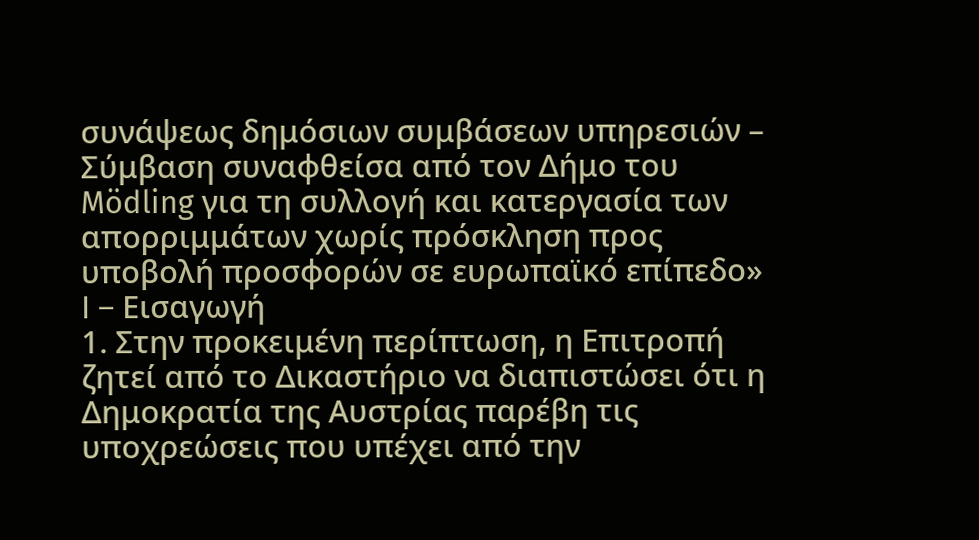συνάψεως δημόσιων συμβάσεων υπηρεσιών – Σύμβαση συναφθείσα από τον Δήμο του Mödling για τη συλλογή και κατεργασία των απορριμμάτων χωρίς πρόσκληση προς υποβολή προσφορών σε ευρωπαϊκό επίπεδο»
I – Εισαγωγή
1. Στην προκειμένη περίπτωση, η Επιτροπή ζητεί από το Δικαστήριο να διαπιστώσει ότι η Δημοκρατία της Αυστρίας παρέβη τις υποχρεώσεις που υπέχει από την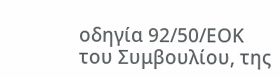οδηγία 92/50/ΕΟΚ του Συμβουλίου, της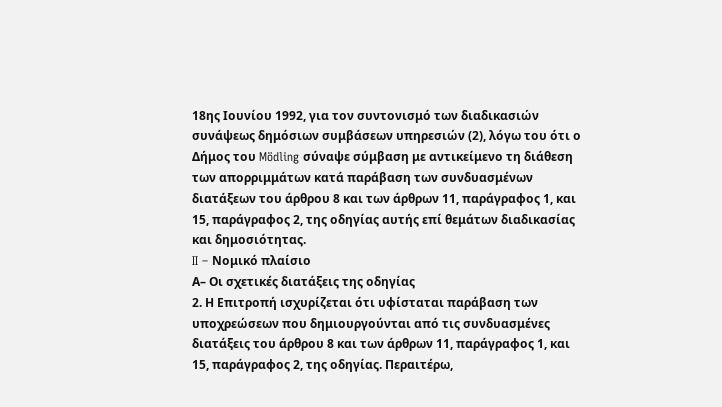18ης Ιουνίου 1992, για τον συντονισμό των διαδικασιών συνάψεως δημόσιων συμβάσεων υπηρεσιών (2), λόγω του ότι ο Δήμος του Mödling σύναψε σύμβαση με αντικείμενο τη διάθεση των απορριμμάτων κατά παράβαση των συνδυασμένων διατάξεων του άρθρου 8 και των άρθρων 11, παράγραφος 1, και 15, παράγραφος 2, της οδηγίας αυτής επί θεμάτων διαδικασίας και δημοσιότητας.
II – Νομικό πλαίσιο
Α– Οι σχετικές διατάξεις της οδηγίας
2. Η Επιτροπή ισχυρίζεται ότι υφίσταται παράβαση των υποχρεώσεων που δημιουργούνται από τις συνδυασμένες διατάξεις του άρθρου 8 και των άρθρων 11, παράγραφος 1, και 15, παράγραφος 2, της οδηγίας. Περαιτέρω,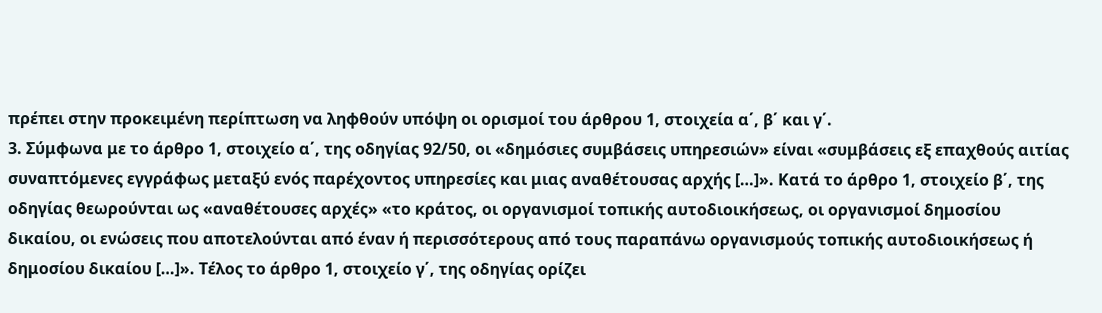πρέπει στην προκειμένη περίπτωση να ληφθούν υπόψη οι ορισμοί του άρθρου 1, στοιχεία α΄, β΄ και γ΄.
3. Σύμφωνα με το άρθρο 1, στοιχείο α΄, της οδηγίας 92/50, οι «δημόσιες συμβάσεις υπηρεσιών» είναι «συμβάσεις εξ επαχθούς αιτίας συναπτόμενες εγγράφως μεταξύ ενός παρέχοντος υπηρεσίες και μιας αναθέτουσας αρχής […]». Κατά το άρθρο 1, στοιχείο β΄, της οδηγίας θεωρούνται ως «αναθέτουσες αρχές» «το κράτος, οι οργανισμοί τοπικής αυτοδιοικήσεως, οι οργανισμοί δημοσίου δικαίου, οι ενώσεις που αποτελούνται από έναν ή περισσότερους από τους παραπάνω οργανισμούς τοπικής αυτοδιοικήσεως ή δημοσίου δικαίου […]». Τέλος το άρθρο 1, στοιχείο γ΄, της οδηγίας ορίζει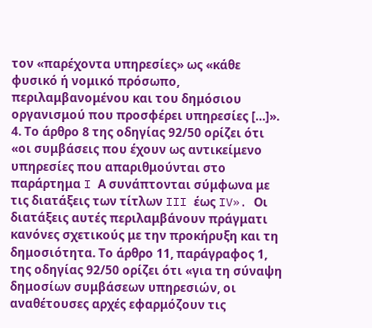τον «παρέχοντα υπηρεσίες» ως «κάθε φυσικό ή νομικό πρόσωπο, περιλαμβανομένου και του δημόσιου οργανισμού που προσφέρει υπηρεσίες […]».
4. Το άρθρο 8 της οδηγίας 92/50 ορίζει ότι «οι συμβάσεις που έχουν ως αντικείμενο υπηρεσίες που απαριθμούνται στο παράρτημα I Α συνάπτονται σύμφωνα με τις διατάξεις των τίτλων III έως IV». Οι διατάξεις αυτές περιλαμβάνουν πράγματι κανόνες σχετικούς με την προκήρυξη και τη δημοσιότητα. Το άρθρο 11, παράγραφος 1, της οδηγίας 92/50 ορίζει ότι «για τη σύναψη δημοσίων συμβάσεων υπηρεσιών, οι αναθέτουσες αρχές εφαρμόζουν τις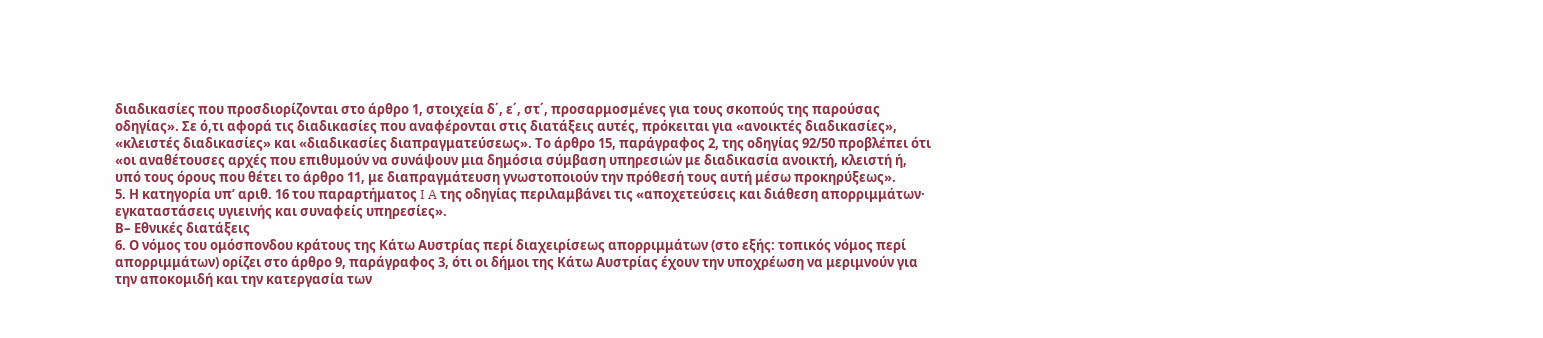διαδικασίες που προσδιορίζονται στο άρθρο 1, στοιχεία δ΄, ε΄, στ΄, προσαρμοσμένες για τους σκοπούς της παρούσας οδηγίας». Σε ό,τι αφορά τις διαδικασίες που αναφέρονται στις διατάξεις αυτές, πρόκειται για «ανοικτές διαδικασίες», «κλειστές διαδικασίες» και «διαδικασίες διαπραγματεύσεως». Το άρθρο 15, παράγραφος 2, της οδηγίας 92/50 προβλέπει ότι «οι αναθέτουσες αρχές που επιθυμούν να συνάψουν μια δημόσια σύμβαση υπηρεσιών με διαδικασία ανοικτή, κλειστή ή, υπό τους όρους που θέτει το άρθρο 11, με διαπραγμάτευση γνωστοποιούν την πρόθεσή τους αυτή μέσω προκηρύξεως».
5. Η κατηγορία υπ’ αριθ. 16 του παραρτήματος I A της οδηγίας περιλαμβάνει τις «αποχετεύσεις και διάθεση απορριμμάτων· εγκαταστάσεις υγιεινής και συναφείς υπηρεσίες».
Β– Εθνικές διατάξεις
6. Ο νόμος του ομόσπονδου κράτους της Κάτω Αυστρίας περί διαχειρίσεως απορριμμάτων (στο εξής: τοπικός νόμος περί απορριμμάτων) ορίζει στο άρθρο 9, παράγραφος 3, ότι οι δήμοι της Κάτω Αυστρίας έχουν την υποχρέωση να μεριμνούν για την αποκομιδή και την κατεργασία των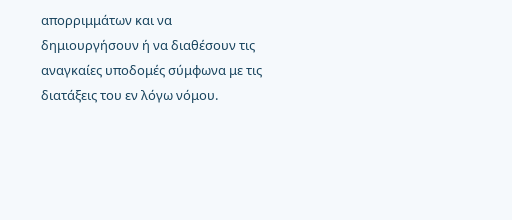απορριμμάτων και να δημιουργήσουν ή να διαθέσουν τις αναγκαίες υποδομές σύμφωνα με τις διατάξεις του εν λόγω νόμου.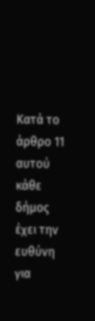Κατά το άρθρο 11 αυτού κάθε δήμος έχει την ευθύνη για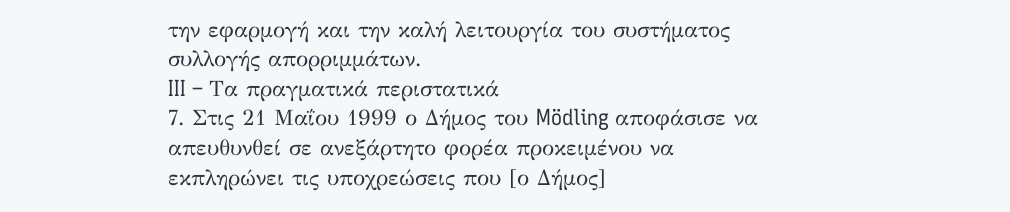την εφαρμογή και την καλή λειτουργία του συστήματος συλλογής απορριμμάτων.
III – Τα πραγματικά περιστατικά
7. Στις 21 Μαΐου 1999 ο Δήμος του Mödling αποφάσισε να απευθυνθεί σε ανεξάρτητο φορέα προκειμένου να εκπληρώνει τις υποχρεώσεις που [ο Δήμος]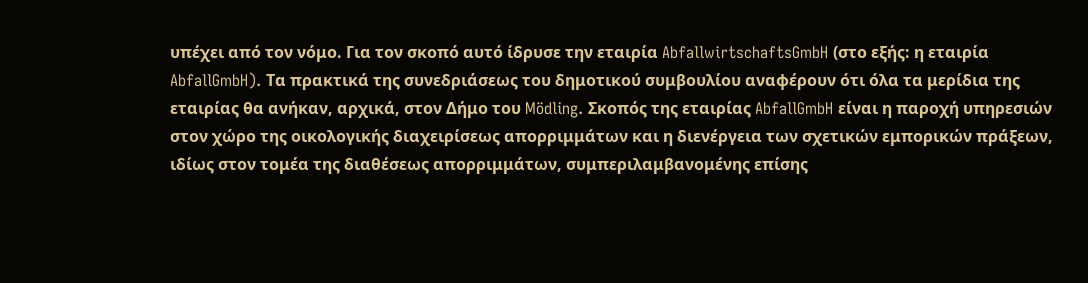υπέχει από τον νόμο. Για τον σκοπό αυτό ίδρυσε την εταιρία AbfallwirtschaftsGmbH (στο εξής: η εταιρία AbfallGmbH). Τα πρακτικά της συνεδριάσεως του δημοτικού συμβουλίου αναφέρουν ότι όλα τα μερίδια της εταιρίας θα ανήκαν, αρχικά, στον Δήμο του Mödling. Σκοπός της εταιρίας AbfallGmbH είναι η παροχή υπηρεσιών στον χώρο της οικολογικής διαχειρίσεως απορριμμάτων και η διενέργεια των σχετικών εμπορικών πράξεων, ιδίως στον τομέα της διαθέσεως απορριμμάτων, συμπεριλαμβανομένης επίσης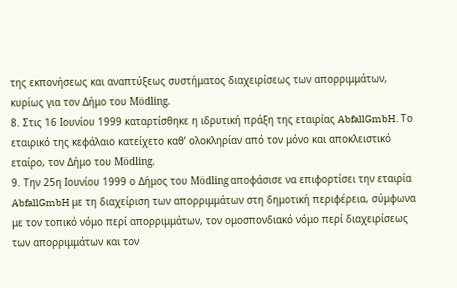της εκπονήσεως και αναπτύξεως συστήματος διαχειρίσεως των απορριμμάτων, κυρίως για τον Δήμο του Mödling.
8. Στις 16 Ιουνίου 1999 καταρτίσθηκε η ιδρυτική πράξη της εταιρίας AbfallGmbH. Το εταιρικό της κεφάλαιο κατείχετο καθ’ ολοκληρίαν από τον μόνο και αποκλειστικό εταίρο, τον Δήμο του Mödling.
9. Την 25η Ιουνίου 1999 ο Δήμος του Mödling αποφάσισε να επιφορτίσει την εταιρία AbfallGmbH με τη διαχείριση των απορριμμάτων στη δημοτική περιφέρεια, σύμφωνα με τον τοπικό νόμο περί απορριμμάτων, τον ομοσπονδιακό νόμο περί διαχειρίσεως των απορριμμάτων και τον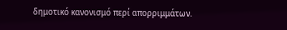δημοτικό κανονισμό περί απορριμμάτων.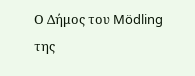Ο Δήμος του Mödling της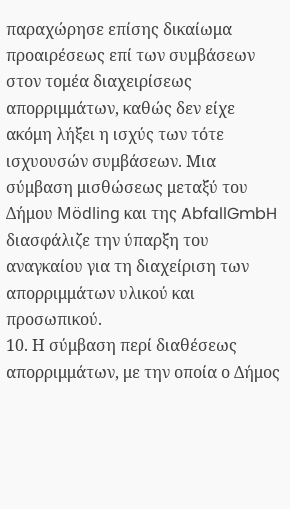παραχώρησε επίσης δικαίωμα προαιρέσεως επί των συμβάσεων στον τομέα διαχειρίσεως απορριμμάτων, καθώς δεν είχε ακόμη λήξει η ισχύς των τότε ισχυουσών συμβάσεων. Μια σύμβαση μισθώσεως μεταξύ του Δήμου Mödling και της AbfallGmbH διασφάλιζε την ύπαρξη του αναγκαίου για τη διαχείριση των απορριμμάτων υλικού και προσωπικού.
10. Η σύμβαση περί διαθέσεως απορριμμάτων, με την οποία ο Δήμος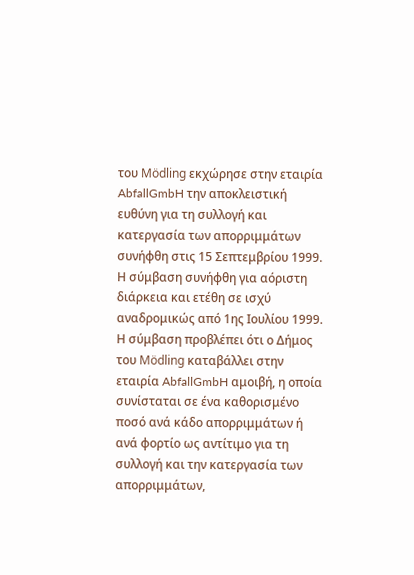του Mödling εκχώρησε στην εταιρία AbfallGmbH την αποκλειστική ευθύνη για τη συλλογή και κατεργασία των απορριμμάτων συνήφθη στις 15 Σεπτεμβρίου 1999. Η σύμβαση συνήφθη για αόριστη διάρκεια και ετέθη σε ισχύ αναδρομικώς από 1ης Ιουλίου 1999. Η σύμβαση προβλέπει ότι ο Δήμος του Mödling καταβάλλει στην εταιρία AbfallGmbH αμοιβή, η οποία συνίσταται σε ένα καθορισμένο ποσό ανά κάδο απορριμμάτων ή ανά φορτίο ως αντίτιμο για τη συλλογή και την κατεργασία των απορριμμάτων,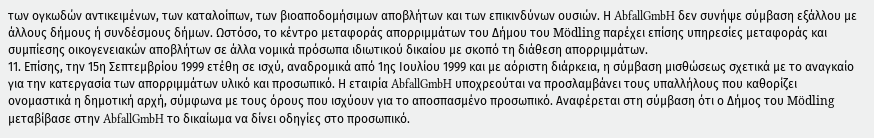των ογκωδών αντικειμένων, των καταλοίπων, των βιοαποδομήσιμων αποβλήτων και των επικινδύνων ουσιών. Η AbfallGmbH δεν συνήψε σύμβαση εξάλλου με άλλους δήμους ή συνδέσμους δήμων. Ωστόσο, το κέντρο μεταφοράς απορριμμάτων του Δήμου του Mödling παρέχει επίσης υπηρεσίες μεταφοράς και συμπίεσης οικογενειακών αποβλήτων σε άλλα νομικά πρόσωπα ιδιωτικού δικαίου με σκοπό τη διάθεση απορριμμάτων.
11. Επίσης, την 15η Σεπτεμβρίου 1999 ετέθη σε ισχύ, αναδρομικά από 1ης Ιουλίου 1999 και με αόριστη διάρκεια, η σύμβαση μισθώσεως σχετικά με το αναγκαίο για την κατεργασία των απορριμμάτων υλικό και προσωπικό. Η εταιρία AbfallGmbH υποχρεούται να προσλαμβάνει τους υπαλλήλους που καθορίζει ονομαστικά η δημοτική αρχή, σύμφωνα με τους όρους που ισχύουν για το αποσπασμένο προσωπικό. Αναφέρεται στη σύμβαση ότι ο Δήμος του Mödling μεταβίβασε στην AbfallGmbH το δικαίωμα να δίνει οδηγίες στο προσωπικό.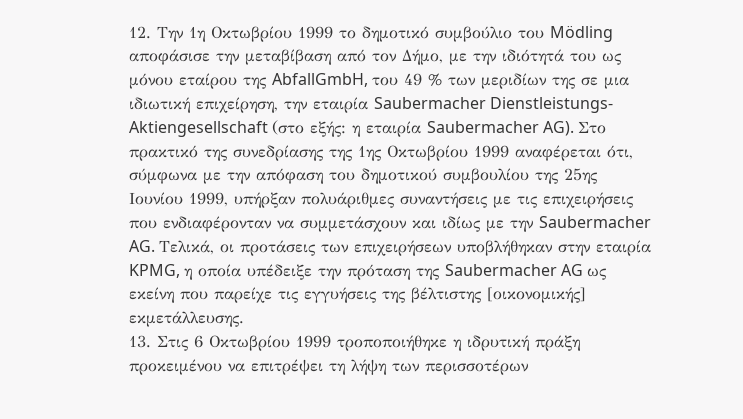12. Την 1η Οκτωβρίου 1999 το δημοτικό συμβούλιο του Mödling αποφάσισε την μεταβίβαση από τον Δήμο, με την ιδιότητά του ως μόνου εταίρου της AbfallGmbH, του 49 % των μεριδίων της σε μια ιδιωτική επιχείρηση, την εταιρία Saubermacher Dienstleistungs-Aktiengesellschaft (στο εξής: η εταιρία Saubermacher AG). Στο πρακτικό της συνεδρίασης της 1ης Οκτωβρίου 1999 αναφέρεται ότι, σύμφωνα με την απόφαση του δημοτικού συμβουλίου της 25ης Ιουνίου 1999, υπήρξαν πολυάριθμες συναντήσεις με τις επιχειρήσεις που ενδιαφέρονταν να συμμετάσχουν και ιδίως με την Saubermacher AG. Τελικά, οι προτάσεις των επιχειρήσεων υποβλήθηκαν στην εταιρία KPMG, η οποία υπέδειξε την πρόταση της Saubermacher AG ως εκείνη που παρείχε τις εγγυήσεις της βέλτιστης [οικονομικής] εκμετάλλευσης.
13. Στις 6 Οκτωβρίου 1999 τροποποιήθηκε η ιδρυτική πράξη προκειμένου να επιτρέψει τη λήψη των περισσοτέρων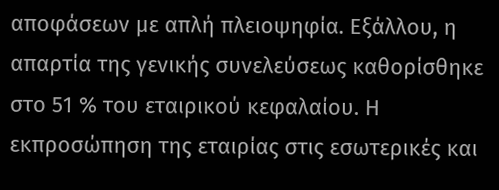αποφάσεων με απλή πλειοψηφία. Εξάλλου, η απαρτία της γενικής συνελεύσεως καθορίσθηκε στο 51 % του εταιρικού κεφαλαίου. Η εκπροσώπηση της εταιρίας στις εσωτερικές και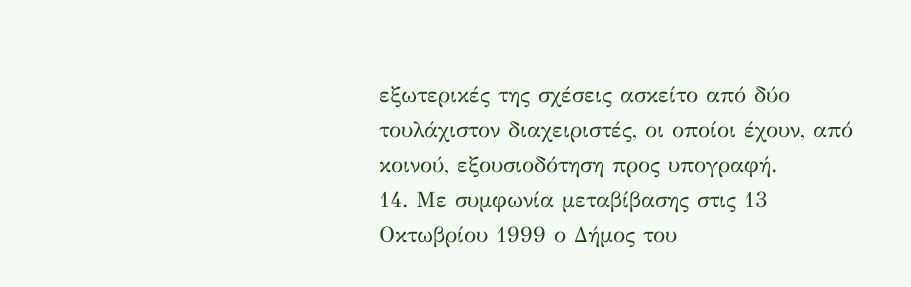εξωτερικές της σχέσεις ασκείτο από δύο τουλάχιστον διαχειριστές, οι οποίοι έχουν, από κοινού, εξουσιοδότηση προς υπογραφή.
14. Με συμφωνία μεταβίβασης στις 13 Οκτωβρίου 1999 ο Δήμος του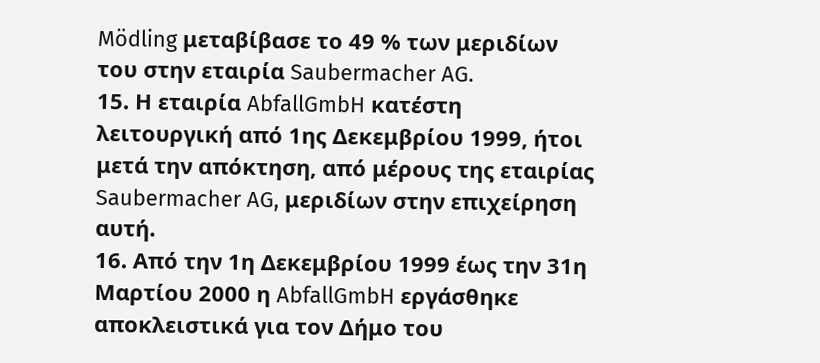Mödling μεταβίβασε το 49 % των μεριδίων του στην εταιρία Saubermacher AG.
15. Η εταιρία AbfallGmbH κατέστη λειτουργική από 1ης Δεκεμβρίου 1999, ήτοι μετά την απόκτηση, από μέρους της εταιρίας Saubermacher AG, μεριδίων στην επιχείρηση αυτή.
16. Από την 1η Δεκεμβρίου 1999 έως την 31η Μαρτίου 2000 η AbfallGmbH εργάσθηκε αποκλειστικά για τον Δήμο του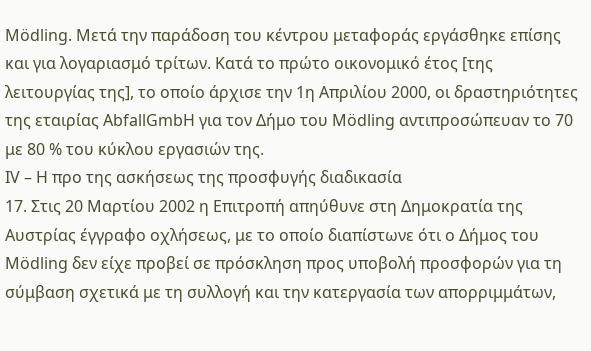Mödling. Μετά την παράδοση του κέντρου μεταφοράς εργάσθηκε επίσης και για λογαριασμό τρίτων. Κατά το πρώτο οικονομικό έτος [της λειτουργίας της], το οποίο άρχισε την 1η Απριλίου 2000, οι δραστηριότητες της εταιρίας AbfallGmbH για τον Δήμο του Mödling αντιπροσώπευαν το 70 με 80 % του κύκλου εργασιών της.
IV – Η προ της ασκήσεως της προσφυγής διαδικασία
17. Στις 20 Μαρτίου 2002 η Επιτροπή απηύθυνε στη Δημοκρατία της Αυστρίας έγγραφο οχλήσεως, με το οποίο διαπίστωνε ότι ο Δήμος του Mödling δεν είχε προβεί σε πρόσκληση προς υποβολή προσφορών για τη σύμβαση σχετικά με τη συλλογή και την κατεργασία των απορριμμάτων,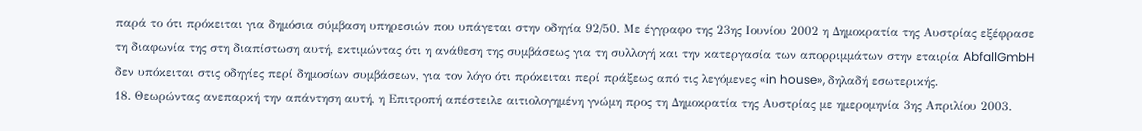παρά το ότι πρόκειται για δημόσια σύμβαση υπηρεσιών που υπάγεται στην οδηγία 92/50. Με έγγραφο της 23ης Ιουνίου 2002 η Δημοκρατία της Αυστρίας εξέφρασε τη διαφωνία της στη διαπίστωση αυτή, εκτιμώντας ότι η ανάθεση της συμβάσεως για τη συλλογή και την κατεργασία των απορριμμάτων στην εταιρία AbfallGmbH δεν υπόκειται στις οδηγίες περί δημοσίων συμβάσεων, για τον λόγο ότι πρόκειται περί πράξεως από τις λεγόμενες «in house», δηλαδή εσωτερικής.
18. Θεωρώντας ανεπαρκή την απάντηση αυτή, η Επιτροπή απέστειλε αιτιολογημένη γνώμη προς τη Δημοκρατία της Αυστρίας με ημερομηνία 3ης Απριλίου 2003.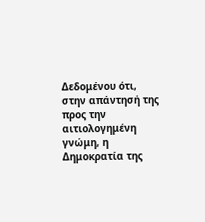Δεδομένου ότι, στην απάντησή της προς την αιτιολογημένη γνώμη, η Δημοκρατία της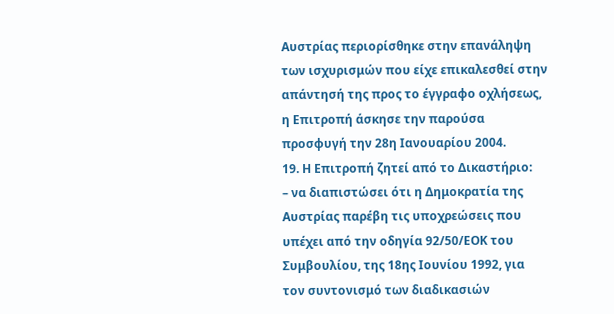Αυστρίας περιορίσθηκε στην επανάληψη των ισχυρισμών που είχε επικαλεσθεί στην απάντησή της προς το έγγραφο οχλήσεως, η Επιτροπή άσκησε την παρούσα προσφυγή την 28η Ιανουαρίου 2004.
19. Η Επιτροπή ζητεί από το Δικαστήριο:
– να διαπιστώσει ότι η Δημοκρατία της Αυστρίας παρέβη τις υποχρεώσεις που υπέχει από την οδηγία 92/50/ΕΟΚ του Συμβουλίου, της 18ης Ιουνίου 1992, για τον συντονισμό των διαδικασιών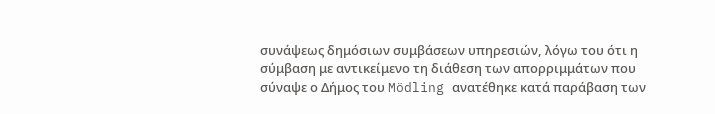συνάψεως δημόσιων συμβάσεων υπηρεσιών, λόγω του ότι η σύμβαση με αντικείμενο τη διάθεση των απορριμμάτων που σύναψε ο Δήμος του Mödling ανατέθηκε κατά παράβαση των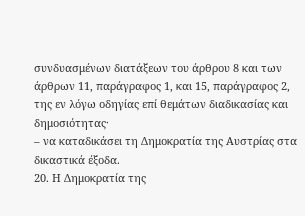συνδυασμένων διατάξεων του άρθρου 8 και των άρθρων 11, παράγραφος 1, και 15, παράγραφος 2, της εν λόγω οδηγίας επί θεμάτων διαδικασίας και δημοσιότητας·
– να καταδικάσει τη Δημοκρατία της Αυστρίας στα δικαστικά έξοδα.
20. Η Δημοκρατία της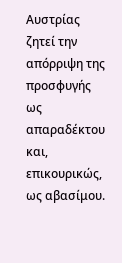Αυστρίας ζητεί την απόρριψη της προσφυγής ως απαραδέκτου και, επικουρικώς, ως αβασίμου.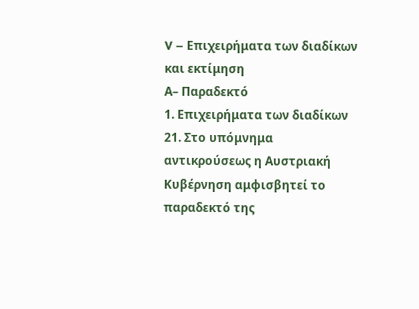V – Επιχειρήματα των διαδίκων και εκτίμηση
Α– Παραδεκτό
1. Επιχειρήματα των διαδίκων
21. Στο υπόμνημα αντικρούσεως η Αυστριακή Κυβέρνηση αμφισβητεί το παραδεκτό της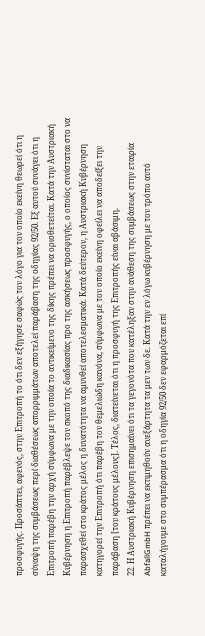προσφυγής. Προσάπτει, αφενός, στην Επιτροπή το ότι δεν εξήγησε σαφώς τον λόγο για τον οποίο εκείνη θεωρεί ότι η σύναψη της συμβάσεως περί διαθέσεως απορριμμάτων αποτελεί παράβαση της οδηγίας 92/50. Εξ αυτού συνάγει ότι η Επιτροπή παρέβη την αρχή σύμφωνα με την οποία το αντικείμενο της δίκης πρέπει να οριοθετείται. Κατά την Αυστριακή Κυβέρνηση η Επιτροπή παρέβλεψε τον σκοπό της διαδικασίας προ της ασκήσεως προσφυγής, ο οποίος συνίσταται στο να παρασχεθεί στο κράτος μέλος η δυνατότητα να αμυνθεί αποτελεσματικά. Κατά δεύτερον, η Αυστριακή Κυβέρνηση κατηγορεί την Επιτροπή ότι παρέβη τον θεμελιώδη κανόνα, σύμφωνα με τον οποίο εκείνη οφείλει να αποδείξει την παράβαση [του κράτους μέλους]. Τέλος, διατείνεται ότι η προσφυγή της Επιτροπής είναι αβάσιμη.
22. Η Αυστριακή Κυβέρνηση επισημαίνει ότι τα γεγονότα που κατέληξαν στην ανάθεση της συμβάσεως στην εταιρία AbfallGmbH πρέπει να εκτιμηθούν ανεξάρτητα τα μεν των δε. Κατά την εν λόγω κυβέρνηση με τον τρόπο αυτό καταλήγουμε στο συμπέρασμα ότι η οδηγία 92/50 δεν εφαρμόζεται επί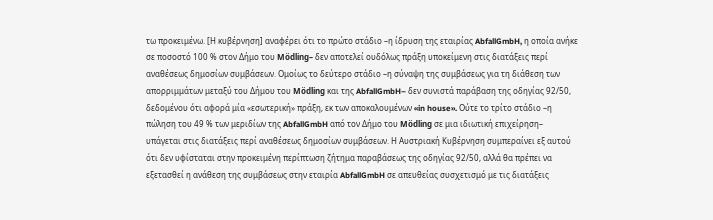τω προκειμένω. [Η κυβέρνηση] αναφέρει ότι το πρώτο στάδιο –η ίδρυση της εταιρίας AbfallGmbH, η οποία ανήκε σε ποσοστό 100 % στον Δήμο του Mödling– δεν αποτελεί ουδόλως πράξη υποκείμενη στις διατάξεις περί αναθέσεως δημοσίων συμβάσεων. Ομοίως το δεύτερο στάδιο –η σύναψη της συμβάσεως για τη διάθεση των απορριμμάτων μεταξύ του Δήμου του Mödling και της AbfallGmbH– δεν συνιστά παράβαση της οδηγίας 92/50, δεδομένου ότι αφορά μία «εσωτερική» πράξη, εκ των αποκαλουμένων «in house». Ούτε το τρίτο στάδιο –η πώληση του 49 % των μεριδίων της AbfallGmbH από τον Δήμο του Mödling σε μια ιδιωτική επιχείρηση– υπάγεται στις διατάξεις περί αναθέσεως δημοσίων συμβάσεων. Η Αυστριακή Κυβέρνηση συμπεραίνει εξ αυτού ότι δεν υφίσταται στην προκειμένη περίπτωση ζήτημα παραβάσεως της οδηγίας 92/50, αλλά θα πρέπει να εξετασθεί η ανάθεση της συμβάσεως στην εταιρία AbfallGmbH σε απευθείας συσχετισμό με τις διατάξεις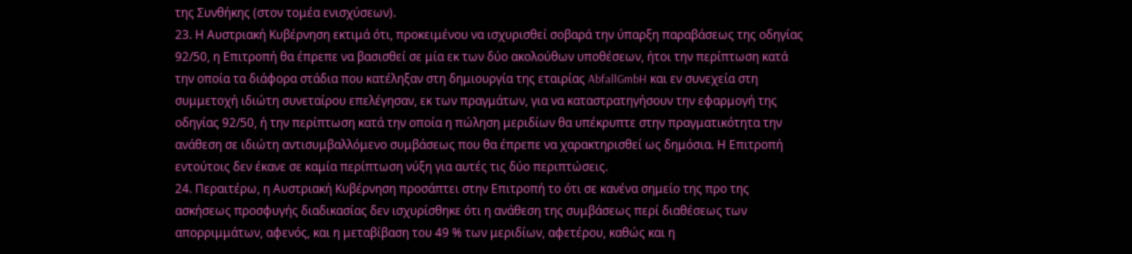της Συνθήκης (στον τομέα ενισχύσεων).
23. Η Αυστριακή Κυβέρνηση εκτιμά ότι, προκειμένου να ισχυρισθεί σοβαρά την ύπαρξη παραβάσεως της οδηγίας 92/50, η Επιτροπή θα έπρεπε να βασισθεί σε μία εκ των δύο ακολούθων υποθέσεων, ήτοι την περίπτωση κατά την οποία τα διάφορα στάδια που κατέληξαν στη δημιουργία της εταιρίας AbfallGmbH και εν συνεχεία στη συμμετοχή ιδιώτη συνεταίρου επελέγησαν, εκ των πραγμάτων, για να καταστρατηγήσουν την εφαρμογή της οδηγίας 92/50, ή την περίπτωση κατά την οποία η πώληση μεριδίων θα υπέκρυπτε στην πραγματικότητα την ανάθεση σε ιδιώτη αντισυμβαλλόμενο συμβάσεως που θα έπρεπε να χαρακτηρισθεί ως δημόσια. Η Επιτροπή εντούτοις δεν έκανε σε καμία περίπτωση νύξη για αυτές τις δύο περιπτώσεις.
24. Περαιτέρω, η Αυστριακή Κυβέρνηση προσάπτει στην Επιτροπή το ότι σε κανένα σημείο της προ της ασκήσεως προσφυγής διαδικασίας δεν ισχυρίσθηκε ότι η ανάθεση της συμβάσεως περί διαθέσεως των απορριμμάτων, αφενός, και η μεταβίβαση του 49 % των μεριδίων, αφετέρου, καθώς και η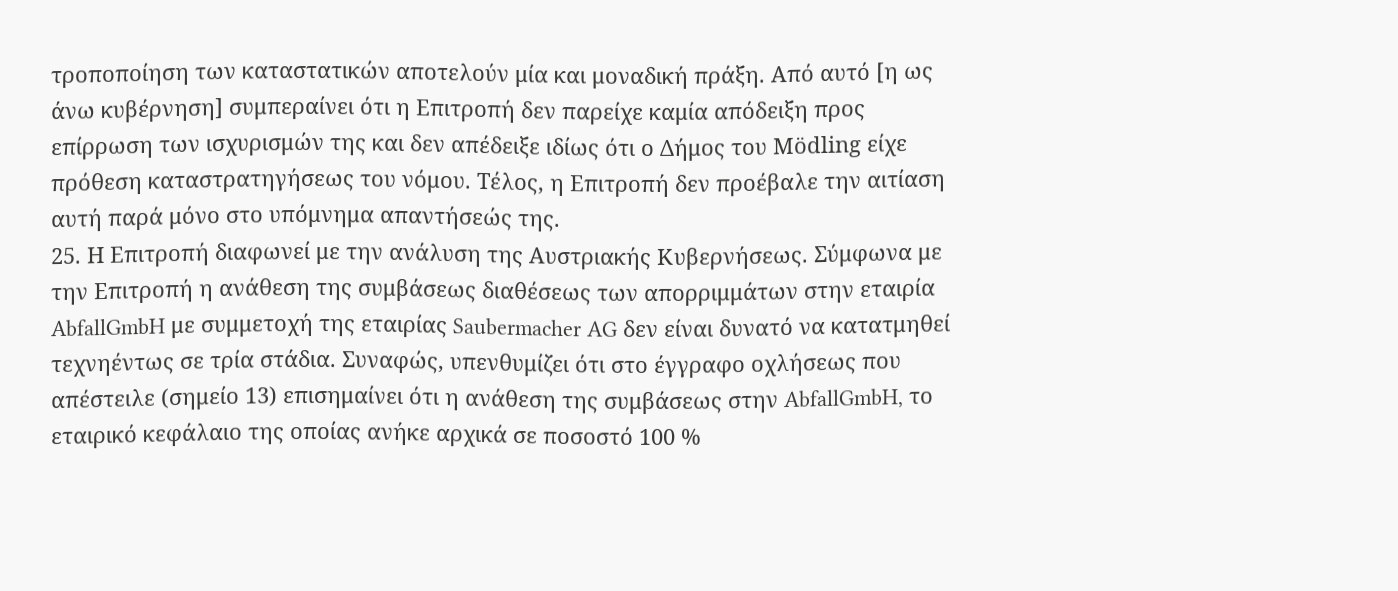τροποποίηση των καταστατικών αποτελούν μία και μοναδική πράξη. Από αυτό [η ως άνω κυβέρνηση] συμπεραίνει ότι η Επιτροπή δεν παρείχε καμία απόδειξη προς επίρρωση των ισχυρισμών της και δεν απέδειξε ιδίως ότι ο Δήμος του Mödling είχε πρόθεση καταστρατηγήσεως του νόμου. Τέλος, η Επιτροπή δεν προέβαλε την αιτίαση αυτή παρά μόνο στο υπόμνημα απαντήσεώς της.
25. Η Επιτροπή διαφωνεί με την ανάλυση της Αυστριακής Κυβερνήσεως. Σύμφωνα με την Επιτροπή η ανάθεση της συμβάσεως διαθέσεως των απορριμμάτων στην εταιρία AbfallGmbH με συμμετοχή της εταιρίας Saubermacher AG δεν είναι δυνατό να κατατμηθεί τεχνηέντως σε τρία στάδια. Συναφώς, υπενθυμίζει ότι στο έγγραφο οχλήσεως που απέστειλε (σημείο 13) επισημαίνει ότι η ανάθεση της συμβάσεως στην AbfallGmbH, το εταιρικό κεφάλαιο της οποίας ανήκε αρχικά σε ποσοστό 100 %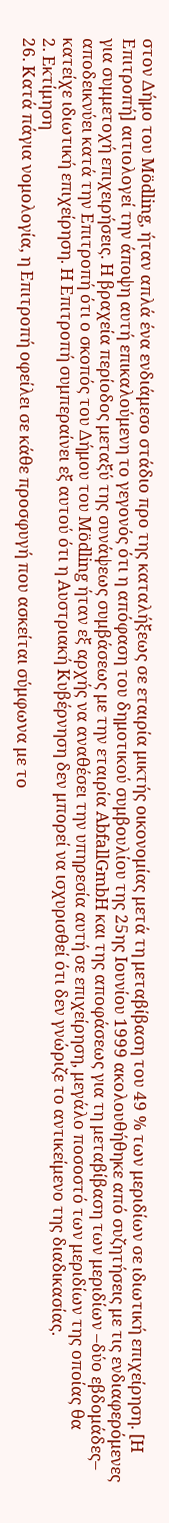στον Δήμο του Mödling, ήταν απλά ένα ενδιάμεσο στάδιο προ της καταλήξεως σε εταιρία μικτής οικονομίας μετά τη μεταβίβαση του 49 % των μεριδίων σε ιδιωτική επιχείρηση. [Η Επιτροπή] αιτιολογεί την άποψη αυτή επικαλούμενη το γεγονός ότι η απόφαση του δημοτικού συμβουλίου της 25ης Ιουνίου 1999 ακολουθήθηκε από συζητήσεις με τις ενδιαφερόμενες για συμμετοχή επιχειρήσεις. Η βραχεία περίοδος μεταξύ της συνάψεως συμβάσεως με την εταιρία AbfallGmbH και της αποφάσεως για τη μεταβίβαση των μεριδίων –δύο εβδομάδες– αποδεικνύει κατά την Επιτροπή ότι ο σκοπός του Δήμου του Mödling ήταν εξ αρχής να αναθέσει την υπηρεσία αυτή σε επιχείρηση, μεγάλο ποσοστό των μεριδίων της οποίας θα κατείχε ιδιωτική επιχείρηση. Η Επιτροπή συμπεραίνει εξ αυτού ότι η Αυστριακή Κυβέρνηση δεν μπορεί να ισχυρισθεί ότι δεν γνώριζε το αντικείμενο της διαδικασίας.
2. Εκτίμηση
26. Κατά πάγια νομολογία, η Επιτροπή οφείλει σε κάθε προσφυγή που ασκείται σύμφωνα με το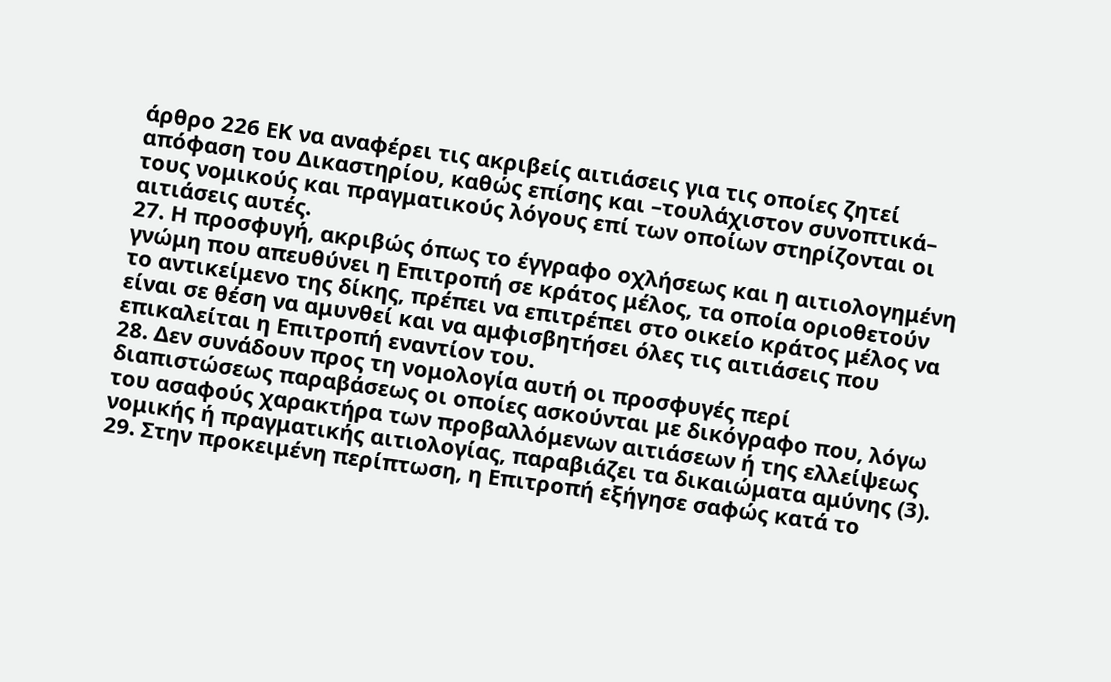άρθρο 226 ΕΚ να αναφέρει τις ακριβείς αιτιάσεις για τις οποίες ζητεί απόφαση του Δικαστηρίου, καθώς επίσης και –τουλάχιστον συνοπτικά– τους νομικούς και πραγματικούς λόγους επί των οποίων στηρίζονται οι αιτιάσεις αυτές.
27. Η προσφυγή, ακριβώς όπως το έγγραφο οχλήσεως και η αιτιολογημένη γνώμη που απευθύνει η Επιτροπή σε κράτος μέλος, τα οποία οριοθετούν το αντικείμενο της δίκης, πρέπει να επιτρέπει στο οικείο κράτος μέλος να είναι σε θέση να αμυνθεί και να αμφισβητήσει όλες τις αιτιάσεις που επικαλείται η Επιτροπή εναντίον του.
28. Δεν συνάδουν προς τη νομολογία αυτή οι προσφυγές περί διαπιστώσεως παραβάσεως οι οποίες ασκούνται με δικόγραφο που, λόγω του ασαφούς χαρακτήρα των προβαλλόμενων αιτιάσεων ή της ελλείψεως νομικής ή πραγματικής αιτιολογίας, παραβιάζει τα δικαιώματα αμύνης (3).
29. Στην προκειμένη περίπτωση, η Επιτροπή εξήγησε σαφώς κατά το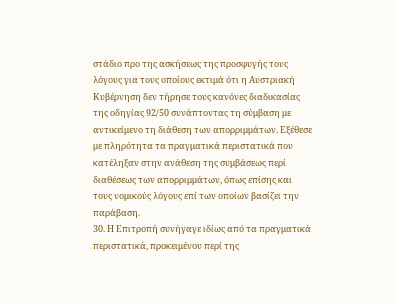στάδιο προ της ασκήσεως της προσφυγής τους λόγους για τους οποίους εκτιμά ότι η Αυστριακή Κυβέρνηση δεν τήρησε τους κανόνες διαδικασίας της οδηγίας 92/50 συνάπτοντας τη σύμβαση με αντικείμενο τη διάθεση των απορριμμάτων. Εξέθεσε με πληρότητα τα πραγματικά περιστατικά που κατέληξαν στην ανάθεση της συμβάσεως περί διαθέσεως των απορριμμάτων, όπως επίσης και τους νομικούς λόγους επί των οποίων βασίζει την παράβαση.
30. Η Επιτροπή συνήγαγε ιδίως από τα πραγματικά περιστατικά, προκειμένου περί της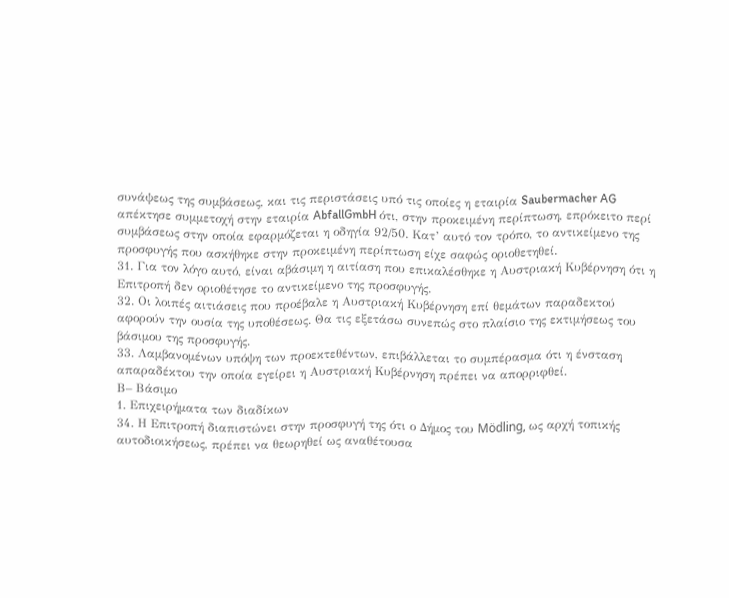συνάψεως της συμβάσεως, και τις περιστάσεις υπό τις οποίες η εταιρία Saubermacher AG απέκτησε συμμετοχή στην εταιρία AbfallGmbH ότι, στην προκειμένη περίπτωση, επρόκειτο περί συμβάσεως στην οποία εφαρμόζεται η οδηγία 92/50. Κατ’ αυτό τον τρόπο, το αντικείμενο της προσφυγής που ασκήθηκε στην προκειμένη περίπτωση είχε σαφώς οριοθετηθεί.
31. Για τον λόγο αυτό, είναι αβάσιμη η αιτίαση που επικαλέσθηκε η Αυστριακή Κυβέρνηση ότι η Επιτροπή δεν οριοθέτησε το αντικείμενο της προσφυγής.
32. Οι λοιπές αιτιάσεις που προέβαλε η Αυστριακή Κυβέρνηση επί θεμάτων παραδεκτού αφορούν την ουσία της υποθέσεως. Θα τις εξετάσω συνεπώς στο πλαίσιο της εκτιμήσεως του βάσιμου της προσφυγής.
33. Λαμβανομένων υπόψη των προεκτεθέντων, επιβάλλεται το συμπέρασμα ότι η ένσταση απαραδέκτου την οποία εγείρει η Αυστριακή Κυβέρνηση πρέπει να απορριφθεί.
Β– Βάσιμο
1. Επιχειρήματα των διαδίκων
34. Η Επιτροπή διαπιστώνει στην προσφυγή της ότι ο Δήμος του Mödling, ως αρχή τοπικής αυτοδιοικήσεως, πρέπει να θεωρηθεί ως αναθέτουσα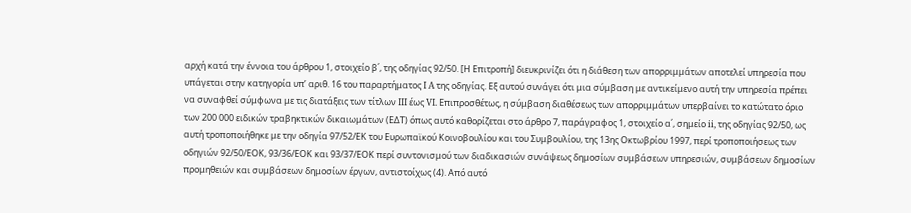αρχή κατά την έννοια του άρθρου 1, στοιχείο β΄, της οδηγίας 92/50. [Η Επιτροπή] διευκρινίζει ότι η διάθεση των απορριμμάτων αποτελεί υπηρεσία που υπάγεται στην κατηγορία υπ’ αριθ. 16 του παραρτήματος I A της οδηγίας. Εξ αυτού συνάγει ότι μια σύμβαση με αντικείμενο αυτή την υπηρεσία πρέπει να συναφθεί σύμφωνα με τις διατάξεις των τίτλων III έως VI. Επιπροσθέτως, η σύμβαση διαθέσεως των απορριμμάτων υπερβαίνει το κατώτατο όριο των 200 000 ειδικών τραβηκτικών δικαιωμάτων (ΕΔΤ) όπως αυτό καθορίζεται στο άρθρο 7, παράγραφος 1, στοιχείο α΄, σημείο ii, της οδηγίας 92/50, ως αυτή τροποποιήθηκε με την οδηγία 97/52/ΕΚ του Ευρωπαϊκού Κοινοβουλίου και του Συμβουλίου, της 13ης Οκτωβρίου 1997, περί τροποποιήσεως των οδηγιών 92/50/ΕΟΚ, 93/36/ΕΟΚ και 93/37/ΕΟΚ περί συντονισμού των διαδικασιών συνάψεως δημοσίων συμβάσεων υπηρεσιών, συμβάσεων δημοσίων προμηθειών και συμβάσεων δημοσίων έργων, αντιστοίχως (4). Από αυτό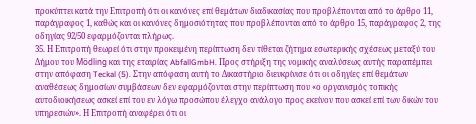προκύπτει κατά την Επιτροπή ότι οι κανόνες επί θεμάτων διαδικασίας που προβλέπονται από το άρθρο 11, παράγραφος 1, καθώς και οι κανόνες δημοσιότητας που προβλέπονται από το άρθρο 15, παράγραφος 2, της οδηγίας 92/50 εφαρμόζονται πλήρως.
35. Η Επιτροπή θεωρεί ότι στην προκειμένη περίπτωση δεν τίθεται ζήτημα εσωτερικής σχέσεως μεταξύ του Δήμου του Mödling και της εταιρίας AbfallGmbH. Προς στήριξη της νομικής αναλύσεως αυτής παραπέμπει στην απόφαση Teckal (5). Στην απόφαση αυτή το Δικαστήριο διευκρίνισε ότι οι οδηγίες επί θεμάτων αναθέσεως δημοσίων συμβάσεων δεν εφαρμόζονται στην περίπτωση που «ο οργανισμός τοπικής αυτοδιοικήσεως ασκεί επί του εν λόγω προσώπου έλεγχο ανάλογο προς εκείνον που ασκεί επί των δικών του υπηρεσιών». Η Επιτροπή αναφέρει ότι οι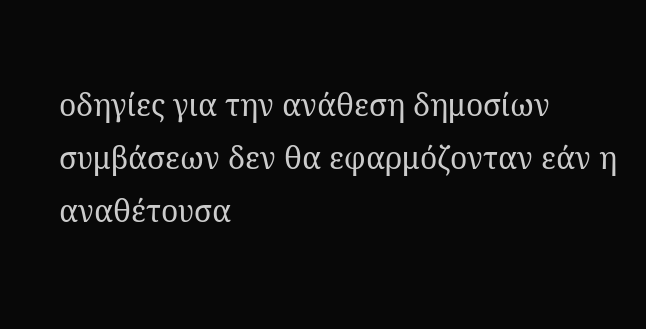οδηγίες για την ανάθεση δημοσίων συμβάσεων δεν θα εφαρμόζονταν εάν η αναθέτουσα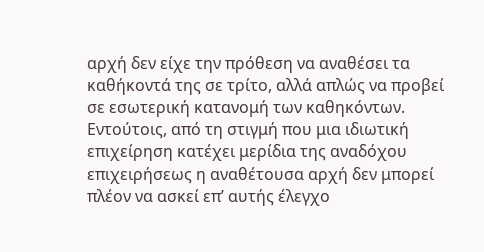αρχή δεν είχε την πρόθεση να αναθέσει τα καθήκοντά της σε τρίτο, αλλά απλώς να προβεί σε εσωτερική κατανομή των καθηκόντων. Εντούτοις, από τη στιγμή που μια ιδιωτική επιχείρηση κατέχει μερίδια της αναδόχου επιχειρήσεως η αναθέτουσα αρχή δεν μπορεί πλέον να ασκεί επ’ αυτής έλεγχο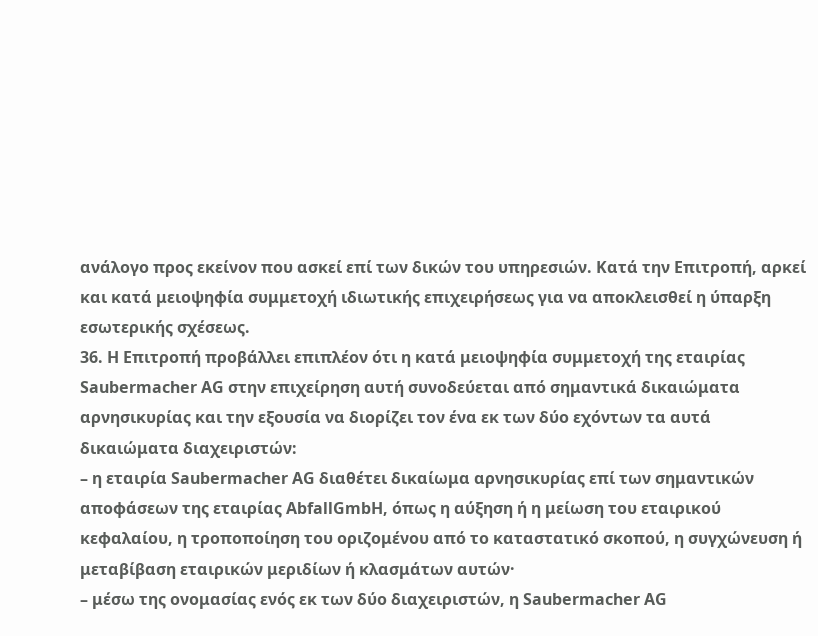ανάλογο προς εκείνον που ασκεί επί των δικών του υπηρεσιών. Κατά την Επιτροπή, αρκεί και κατά μειοψηφία συμμετοχή ιδιωτικής επιχειρήσεως για να αποκλεισθεί η ύπαρξη εσωτερικής σχέσεως.
36. Η Επιτροπή προβάλλει επιπλέον ότι η κατά μειοψηφία συμμετοχή της εταιρίας Saubermacher AG στην επιχείρηση αυτή συνοδεύεται από σημαντικά δικαιώματα αρνησικυρίας και την εξουσία να διορίζει τον ένα εκ των δύο εχόντων τα αυτά δικαιώματα διαχειριστών:
– η εταιρία Saubermacher AG διαθέτει δικαίωμα αρνησικυρίας επί των σημαντικών αποφάσεων της εταιρίας AbfallGmbH, όπως η αύξηση ή η μείωση του εταιρικού κεφαλαίου, η τροποποίηση του οριζομένου από το καταστατικό σκοπού, η συγχώνευση ή μεταβίβαση εταιρικών μεριδίων ή κλασμάτων αυτών·
– μέσω της ονομασίας ενός εκ των δύο διαχειριστών, η Saubermacher AG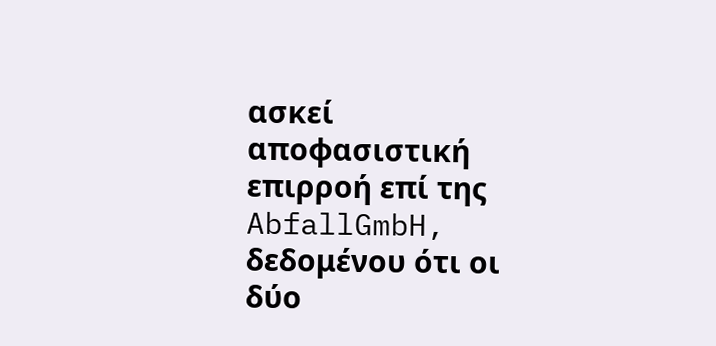ασκεί αποφασιστική επιρροή επί της AbfallGmbH, δεδομένου ότι οι δύο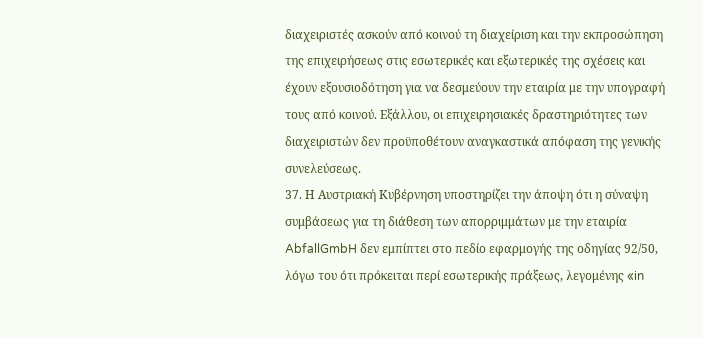διαχειριστές ασκούν από κοινού τη διαχείριση και την εκπροσώπηση της επιχειρήσεως στις εσωτερικές και εξωτερικές της σχέσεις και έχουν εξουσιοδότηση για να δεσμεύουν την εταιρία με την υπογραφή τους από κοινού. Εξάλλου, οι επιχειρησιακές δραστηριότητες των διαχειριστών δεν προϋποθέτουν αναγκαστικά απόφαση της γενικής συνελεύσεως.
37. Η Αυστριακή Κυβέρνηση υποστηρίζει την άποψη ότι η σύναψη συμβάσεως για τη διάθεση των απορριμμάτων με την εταιρία AbfallGmbH δεν εμπίπτει στο πεδίο εφαρμογής της οδηγίας 92/50, λόγω του ότι πρόκειται περί εσωτερικής πράξεως, λεγομένης «in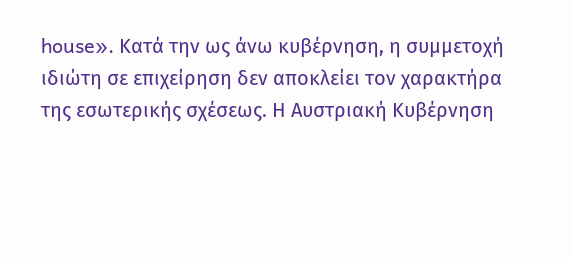house». Κατά την ως άνω κυβέρνηση, η συμμετοχή ιδιώτη σε επιχείρηση δεν αποκλείει τον χαρακτήρα της εσωτερικής σχέσεως. Η Αυστριακή Κυβέρνηση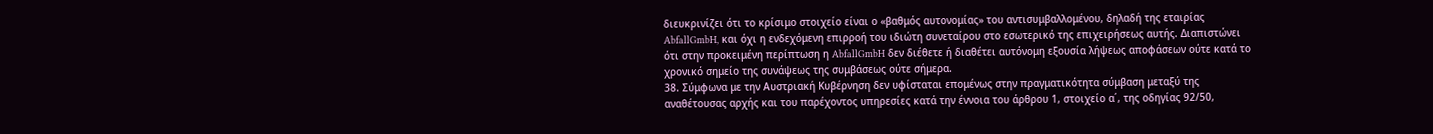διευκρινίζει ότι το κρίσιμο στοιχείο είναι ο «βαθμός αυτονομίας» του αντισυμβαλλομένου, δηλαδή της εταιρίας AbfallGmbH, και όχι η ενδεχόμενη επιρροή του ιδιώτη συνεταίρου στο εσωτερικό της επιχειρήσεως αυτής. Διαπιστώνει ότι στην προκειμένη περίπτωση η AbfallGmbH δεν διέθετε ή διαθέτει αυτόνομη εξουσία λήψεως αποφάσεων ούτε κατά το χρονικό σημείο της συνάψεως της συμβάσεως ούτε σήμερα.
38. Σύμφωνα με την Αυστριακή Κυβέρνηση δεν υφίσταται επομένως στην πραγματικότητα σύμβαση μεταξύ της αναθέτουσας αρχής και του παρέχοντος υπηρεσίες κατά την έννοια του άρθρου 1, στοιχείο α΄, της οδηγίας 92/50,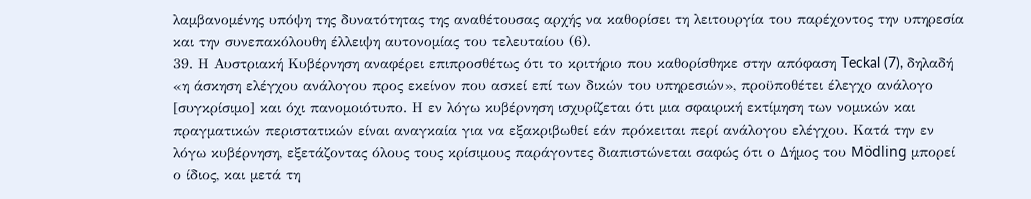λαμβανομένης υπόψη της δυνατότητας της αναθέτουσας αρχής να καθορίσει τη λειτουργία του παρέχοντος την υπηρεσία και την συνεπακόλουθη έλλειψη αυτονομίας του τελευταίου (6).
39. Η Αυστριακή Κυβέρνηση αναφέρει επιπροσθέτως ότι το κριτήριο που καθορίσθηκε στην απόφαση Teckal (7), δηλαδή «η άσκηση ελέγχου ανάλογου προς εκείνον που ασκεί επί των δικών του υπηρεσιών», προϋποθέτει έλεγχο ανάλογο [συγκρίσιμο] και όχι πανομοιότυπο. Η εν λόγω κυβέρνηση ισχυρίζεται ότι μια σφαιρική εκτίμηση των νομικών και πραγματικών περιστατικών είναι αναγκαία για να εξακριβωθεί εάν πρόκειται περί ανάλογου ελέγχου. Κατά την εν λόγω κυβέρνηση, εξετάζοντας όλους τους κρίσιμους παράγοντες διαπιστώνεται σαφώς ότι ο Δήμος του Mödling μπορεί ο ίδιος, και μετά τη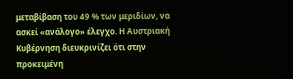μεταβίβαση του 49 % των μεριδίων, να ασκεί «ανάλογο» έλεγχο. Η Αυστριακή Κυβέρνηση διευκρινίζει ότι στην προκειμένη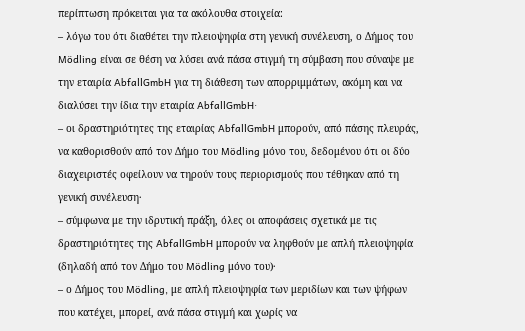περίπτωση πρόκειται για τα ακόλουθα στοιχεία:
– λόγω του ότι διαθέτει την πλειοψηφία στη γενική συνέλευση, ο Δήμος του Mödling είναι σε θέση να λύσει ανά πάσα στιγμή τη σύμβαση που σύναψε με την εταιρία AbfallGmbH για τη διάθεση των απορριμμάτων, ακόμη και να διαλύσει την ίδια την εταιρία AbfallGmbH·
– οι δραστηριότητες της εταιρίας AbfallGmbH μπορούν, από πάσης πλευράς, να καθορισθούν από τον Δήμο του Mödling μόνο του, δεδομένου ότι οι δύο διαχειριστές οφείλουν να τηρούν τους περιορισμούς που τέθηκαν από τη γενική συνέλευση·
– σύμφωνα με την ιδρυτική πράξη, όλες οι αποφάσεις σχετικά με τις δραστηριότητες της AbfallGmbH μπορούν να ληφθούν με απλή πλειοψηφία (δηλαδή από τον Δήμο του Mödling μόνο του)·
– ο Δήμος του Mödling, με απλή πλειοψηφία των μεριδίων και των ψήφων που κατέχει, μπορεί, ανά πάσα στιγμή και χωρίς να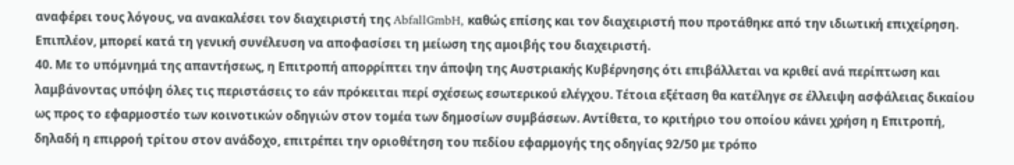αναφέρει τους λόγους, να ανακαλέσει τον διαχειριστή της AbfallGmbH, καθώς επίσης και τον διαχειριστή που προτάθηκε από την ιδιωτική επιχείρηση. Επιπλέον, μπορεί κατά τη γενική συνέλευση να αποφασίσει τη μείωση της αμοιβής του διαχειριστή.
40. Με το υπόμνημά της απαντήσεως, η Επιτροπή απορρίπτει την άποψη της Αυστριακής Κυβέρνησης ότι επιβάλλεται να κριθεί ανά περίπτωση και λαμβάνοντας υπόψη όλες τις περιστάσεις το εάν πρόκειται περί σχέσεως εσωτερικού ελέγχου. Τέτοια εξέταση θα κατέληγε σε έλλειψη ασφάλειας δικαίου ως προς το εφαρμοστέο των κοινοτικών οδηγιών στον τομέα των δημοσίων συμβάσεων. Αντίθετα, το κριτήριο του οποίου κάνει χρήση η Επιτροπή, δηλαδή η επιρροή τρίτου στον ανάδοχο, επιτρέπει την οριοθέτηση του πεδίου εφαρμογής της οδηγίας 92/50 με τρόπο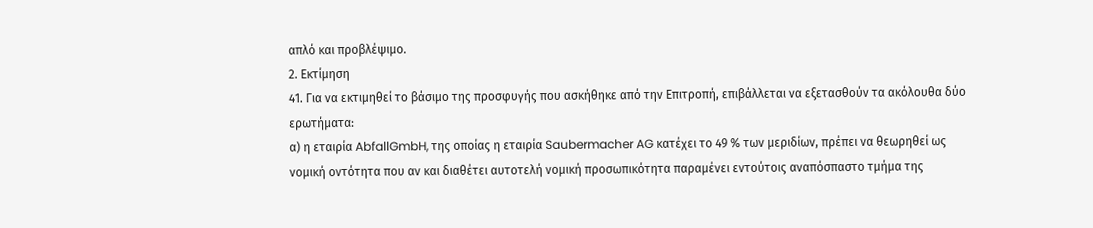απλό και προβλέψιμο.
2. Εκτίμηση
41. Για να εκτιμηθεί το βάσιμο της προσφυγής που ασκήθηκε από την Επιτροπή, επιβάλλεται να εξετασθούν τα ακόλουθα δύο ερωτήματα:
α) η εταιρία AbfallGmbH, της οποίας η εταιρία Saubermacher AG κατέχει το 49 % των μεριδίων, πρέπει να θεωρηθεί ως νομική οντότητα που αν και διαθέτει αυτοτελή νομική προσωπικότητα παραμένει εντούτοις αναπόσπαστο τμήμα της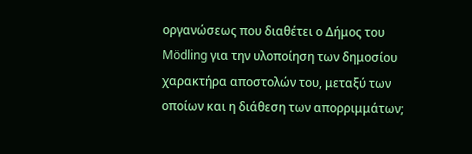οργανώσεως που διαθέτει ο Δήμος του Mödling για την υλοποίηση των δημοσίου χαρακτήρα αποστολών του, μεταξύ των οποίων και η διάθεση των απορριμμάτων;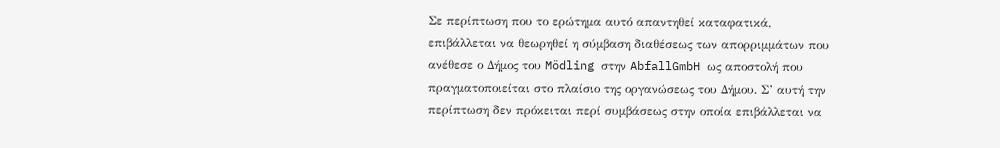Σε περίπτωση που το ερώτημα αυτό απαντηθεί καταφατικά, επιβάλλεται να θεωρηθεί η σύμβαση διαθέσεως των απορριμμάτων που ανέθεσε ο Δήμος του Mödling στην AbfallGmbH ως αποστολή που πραγματοποιείται στο πλαίσιο της οργανώσεως του Δήμου. Σ’ αυτή την περίπτωση δεν πρόκειται περί συμβάσεως στην οποία επιβάλλεται να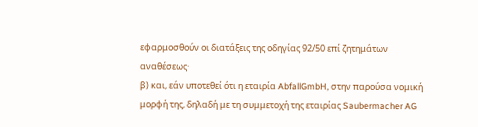εφαρμοσθούν οι διατάξεις της οδηγίας 92/50 επί ζητημάτων αναθέσεως·
β) και, εάν υποτεθεί ότι η εταιρία AbfallGmbH, στην παρούσα νομική μορφή της, δηλαδή με τη συμμετοχή της εταιρίας Saubermacher AG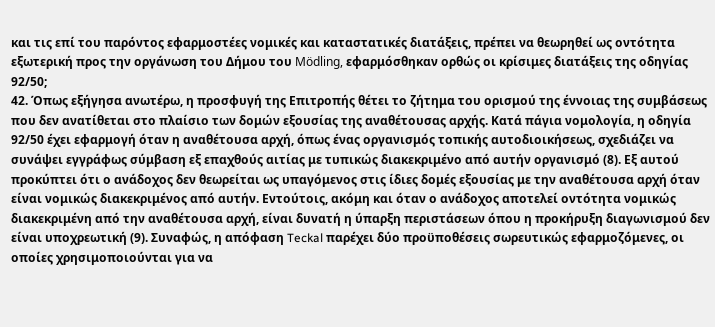και τις επί του παρόντος εφαρμοστέες νομικές και καταστατικές διατάξεις, πρέπει να θεωρηθεί ως οντότητα εξωτερική προς την οργάνωση του Δήμου του Mödling, εφαρμόσθηκαν ορθώς οι κρίσιμες διατάξεις της οδηγίας 92/50;
42. Όπως εξήγησα ανωτέρω, η προσφυγή της Επιτροπής θέτει το ζήτημα του ορισμού της έννοιας της συμβάσεως που δεν ανατίθεται στο πλαίσιο των δομών εξουσίας της αναθέτουσας αρχής. Κατά πάγια νομολογία, η οδηγία 92/50 έχει εφαρμογή όταν η αναθέτουσα αρχή, όπως ένας οργανισμός τοπικής αυτοδιοικήσεως, σχεδιάζει να συνάψει εγγράφως σύμβαση εξ επαχθούς αιτίας με τυπικώς διακεκριμένο από αυτήν οργανισμό (8). Εξ αυτού προκύπτει ότι ο ανάδοχος δεν θεωρείται ως υπαγόμενος στις ίδιες δομές εξουσίας με την αναθέτουσα αρχή όταν είναι νομικώς διακεκριμένος από αυτήν. Εντούτοις, ακόμη και όταν ο ανάδοχος αποτελεί οντότητα νομικώς διακεκριμένη από την αναθέτουσα αρχή, είναι δυνατή η ύπαρξη περιστάσεων όπου η προκήρυξη διαγωνισμού δεν είναι υποχρεωτική (9). Συναφώς, η απόφαση Teckal παρέχει δύο προϋποθέσεις σωρευτικώς εφαρμοζόμενες, οι οποίες χρησιμοποιούνται για να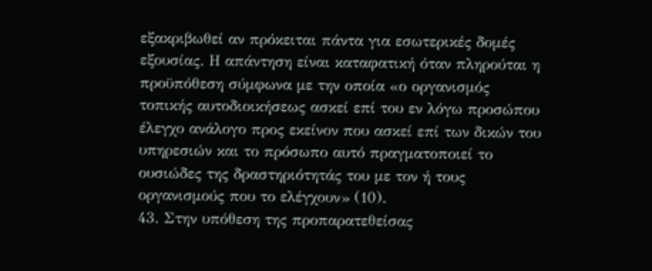εξακριβωθεί αν πρόκειται πάντα για εσωτερικές δομές εξουσίας. Η απάντηση είναι καταφατική όταν πληρούται η προϋπόθεση σύμφωνα με την οποία «ο οργανισμός τοπικής αυτοδιοικήσεως ασκεί επί του εν λόγω προσώπου έλεγχο ανάλογο προς εκείνον που ασκεί επί των δικών του υπηρεσιών και το πρόσωπο αυτό πραγματοποιεί το ουσιώδες της δραστηριότητάς του με τον ή τους οργανισμούς που το ελέγχουν» (10).
43. Στην υπόθεση της προπαρατεθείσας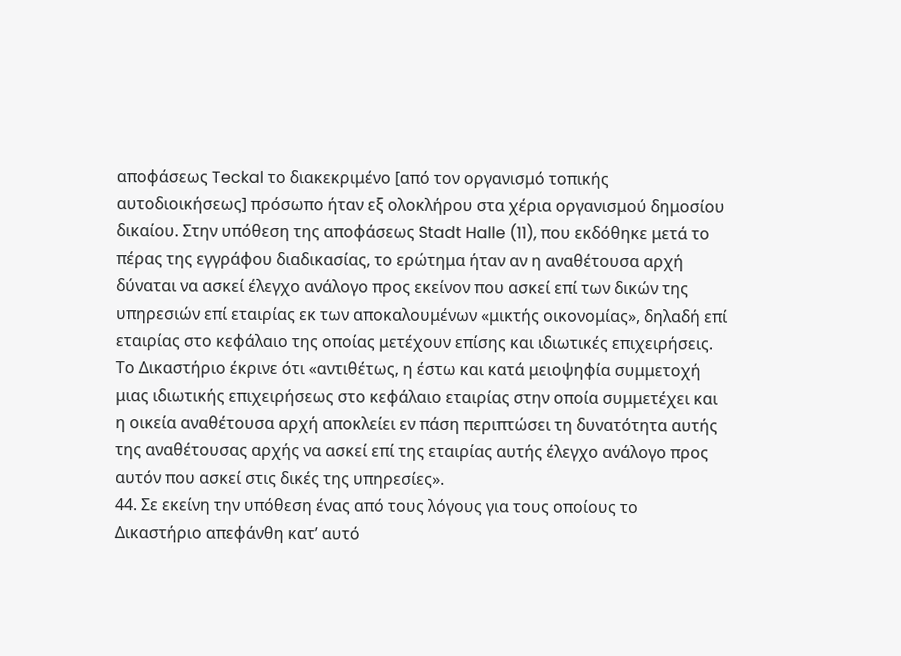αποφάσεως Teckal το διακεκριμένο [από τον οργανισμό τοπικής αυτοδιοικήσεως] πρόσωπο ήταν εξ ολοκλήρου στα χέρια οργανισμού δημοσίου δικαίου. Στην υπόθεση της αποφάσεως Stadt Halle (11), που εκδόθηκε μετά το πέρας της εγγράφου διαδικασίας, το ερώτημα ήταν αν η αναθέτουσα αρχή δύναται να ασκεί έλεγχο ανάλογο προς εκείνον που ασκεί επί των δικών της υπηρεσιών επί εταιρίας εκ των αποκαλουμένων «μικτής οικονομίας», δηλαδή επί εταιρίας στο κεφάλαιο της οποίας μετέχουν επίσης και ιδιωτικές επιχειρήσεις. Το Δικαστήριο έκρινε ότι «αντιθέτως, η έστω και κατά μειοψηφία συμμετοχή μιας ιδιωτικής επιχειρήσεως στο κεφάλαιο εταιρίας στην οποία συμμετέχει και η οικεία αναθέτουσα αρχή αποκλείει εν πάση περιπτώσει τη δυνατότητα αυτής της αναθέτουσας αρχής να ασκεί επί της εταιρίας αυτής έλεγχο ανάλογο προς αυτόν που ασκεί στις δικές της υπηρεσίες».
44. Σε εκείνη την υπόθεση ένας από τους λόγους για τους οποίους το Δικαστήριο απεφάνθη κατ’ αυτό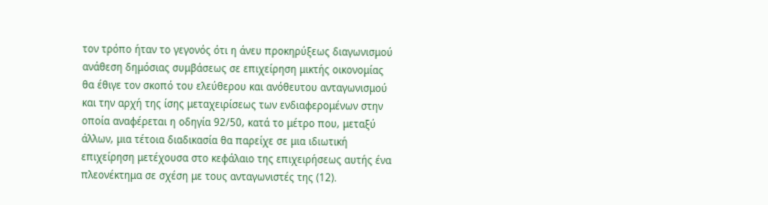τον τρόπο ήταν το γεγονός ότι η άνευ προκηρύξεως διαγωνισμού ανάθεση δημόσιας συμβάσεως σε επιχείρηση μικτής οικονομίας θα έθιγε τον σκοπό του ελεύθερου και ανόθευτου ανταγωνισμού και την αρχή της ίσης μεταχειρίσεως των ενδιαφερομένων στην οποία αναφέρεται η οδηγία 92/50, κατά το μέτρο που, μεταξύ άλλων, μια τέτοια διαδικασία θα παρείχε σε μια ιδιωτική επιχείρηση μετέχουσα στο κεφάλαιο της επιχειρήσεως αυτής ένα πλεονέκτημα σε σχέση με τους ανταγωνιστές της (12).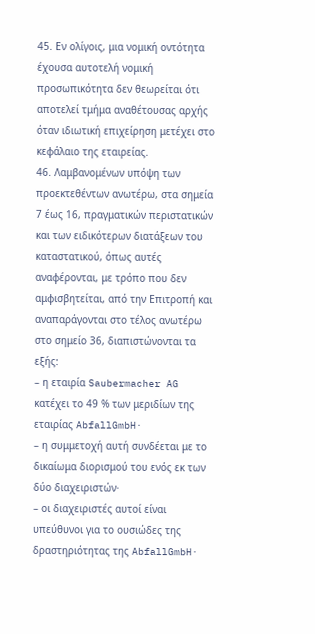45. Εν ολίγοις, μια νομική οντότητα έχουσα αυτοτελή νομική προσωπικότητα δεν θεωρείται ότι αποτελεί τμήμα αναθέτουσας αρχής όταν ιδιωτική επιχείρηση μετέχει στο κεφάλαιο της εταιρείας.
46. Λαμβανομένων υπόψη των προεκτεθέντων ανωτέρω, στα σημεία 7 έως 16, πραγματικών περιστατικών και των ειδικότερων διατάξεων του καταστατικού, όπως αυτές αναφέρονται, με τρόπο που δεν αμφισβητείται, από την Επιτροπή και αναπαράγονται στο τέλος ανωτέρω στο σημείο 36, διαπιστώνονται τα εξής:
– η εταιρία Saubermacher AG κατέχει το 49 % των μεριδίων της εταιρίας AbfallGmbH·
– η συμμετοχή αυτή συνδέεται με το δικαίωμα διορισμού του ενός εκ των δύο διαχειριστών·
– οι διαχειριστές αυτοί είναι υπεύθυνοι για το ουσιώδες της δραστηριότητας της AbfallGmbH·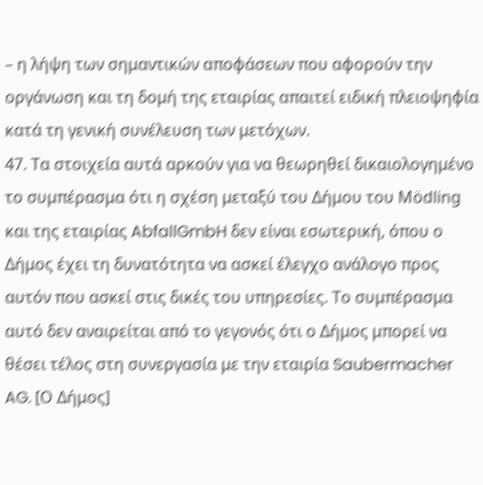– η λήψη των σημαντικών αποφάσεων που αφορούν την οργάνωση και τη δομή της εταιρίας απαιτεί ειδική πλειοψηφία κατά τη γενική συνέλευση των μετόχων.
47. Τα στοιχεία αυτά αρκούν για να θεωρηθεί δικαιολογημένο το συμπέρασμα ότι η σχέση μεταξύ του Δήμου του Mödling και της εταιρίας AbfallGmbH δεν είναι εσωτερική, όπου ο Δήμος έχει τη δυνατότητα να ασκεί έλεγχο ανάλογο προς αυτόν που ασκεί στις δικές του υπηρεσίες. Το συμπέρασμα αυτό δεν αναιρείται από το γεγονός ότι ο Δήμος μπορεί να θέσει τέλος στη συνεργασία με την εταιρία Saubermacher AG. [Ο Δήμος]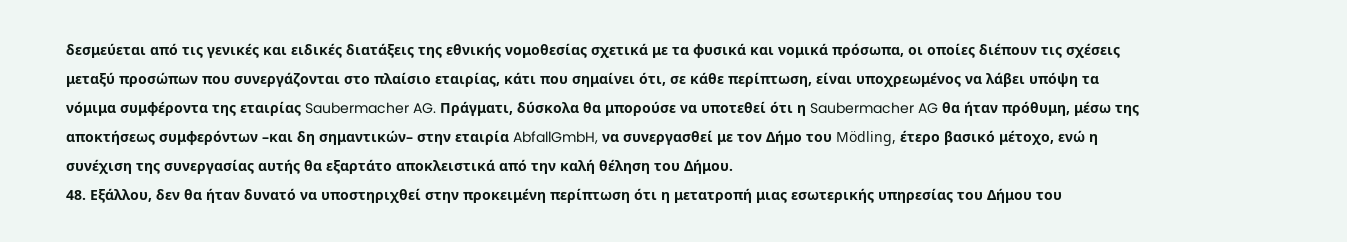δεσμεύεται από τις γενικές και ειδικές διατάξεις της εθνικής νομοθεσίας σχετικά με τα φυσικά και νομικά πρόσωπα, οι οποίες διέπουν τις σχέσεις μεταξύ προσώπων που συνεργάζονται στο πλαίσιο εταιρίας, κάτι που σημαίνει ότι, σε κάθε περίπτωση, είναι υποχρεωμένος να λάβει υπόψη τα νόμιμα συμφέροντα της εταιρίας Saubermacher AG. Πράγματι, δύσκολα θα μπορούσε να υποτεθεί ότι η Saubermacher AG θα ήταν πρόθυμη, μέσω της αποκτήσεως συμφερόντων –και δη σημαντικών– στην εταιρία AbfallGmbH, να συνεργασθεί με τον Δήμο του Mödling, έτερο βασικό μέτοχο, ενώ η συνέχιση της συνεργασίας αυτής θα εξαρτάτο αποκλειστικά από την καλή θέληση του Δήμου.
48. Εξάλλου, δεν θα ήταν δυνατό να υποστηριχθεί στην προκειμένη περίπτωση ότι η μετατροπή μιας εσωτερικής υπηρεσίας του Δήμου του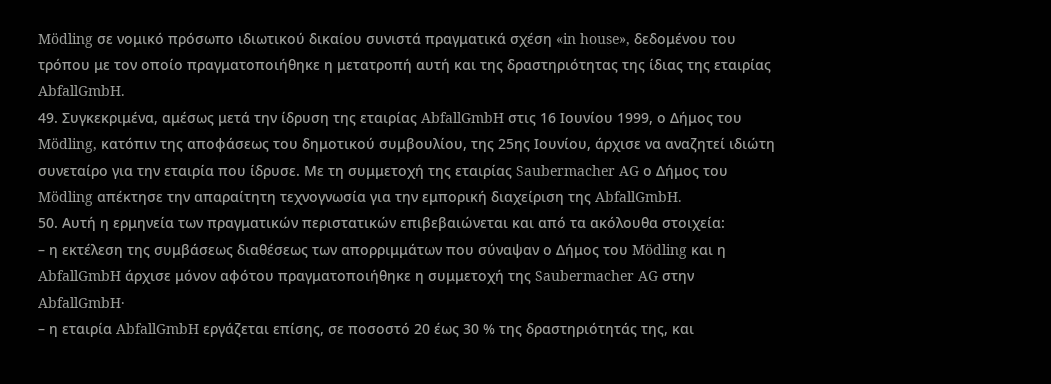Mödling σε νομικό πρόσωπο ιδιωτικού δικαίου συνιστά πραγματικά σχέση «in house», δεδομένου του τρόπου με τον οποίο πραγματοποιήθηκε η μετατροπή αυτή και της δραστηριότητας της ίδιας της εταιρίας AbfallGmbH.
49. Συγκεκριμένα, αμέσως μετά την ίδρυση της εταιρίας AbfallGmbH στις 16 Ιουνίου 1999, ο Δήμος του Mödling, κατόπιν της αποφάσεως του δημοτικού συμβουλίου, της 25ης Ιουνίου, άρχισε να αναζητεί ιδιώτη συνεταίρο για την εταιρία που ίδρυσε. Με τη συμμετοχή της εταιρίας Saubermacher AG ο Δήμος του Mödling απέκτησε την απαραίτητη τεχνογνωσία για την εμπορική διαχείριση της AbfallGmbH.
50. Αυτή η ερμηνεία των πραγματικών περιστατικών επιβεβαιώνεται και από τα ακόλουθα στοιχεία:
– η εκτέλεση της συμβάσεως διαθέσεως των απορριμμάτων που σύναψαν ο Δήμος του Mödling και η AbfallGmbH άρχισε μόνον αφότου πραγματοποιήθηκε η συμμετοχή της Saubermacher AG στην AbfallGmbH·
– η εταιρία AbfallGmbH εργάζεται επίσης, σε ποσοστό 20 έως 30 % της δραστηριότητάς της, και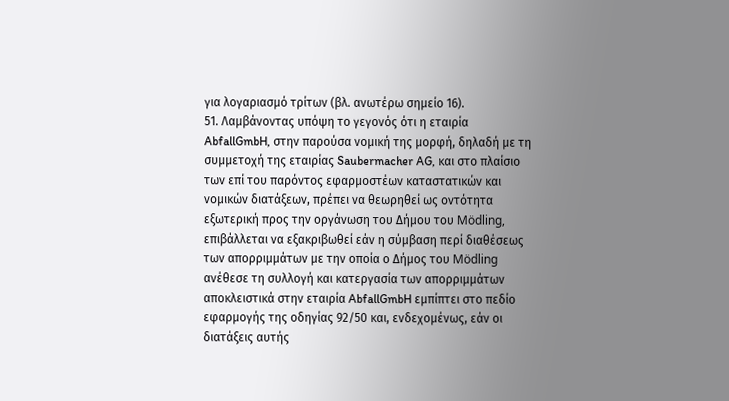για λογαριασμό τρίτων (βλ. ανωτέρω σημείο 16).
51. Λαμβάνοντας υπόψη το γεγονός ότι η εταιρία AbfallGmbH, στην παρούσα νομική της μορφή, δηλαδή με τη συμμετοχή της εταιρίας Saubermacher AG, και στο πλαίσιο των επί του παρόντος εφαρμοστέων καταστατικών και νομικών διατάξεων, πρέπει να θεωρηθεί ως οντότητα εξωτερική προς την οργάνωση του Δήμου του Mödling, επιβάλλεται να εξακριβωθεί εάν η σύμβαση περί διαθέσεως των απορριμμάτων με την οποία ο Δήμος του Mödling ανέθεσε τη συλλογή και κατεργασία των απορριμμάτων αποκλειστικά στην εταιρία AbfallGmbH εμπίπτει στο πεδίο εφαρμογής της οδηγίας 92/50 και, ενδεχομένως, εάν οι διατάξεις αυτής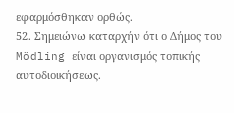εφαρμόσθηκαν ορθώς.
52. Σημειώνω καταρχήν ότι ο Δήμος του Mödling είναι οργανισμός τοπικής αυτοδιοικήσεως.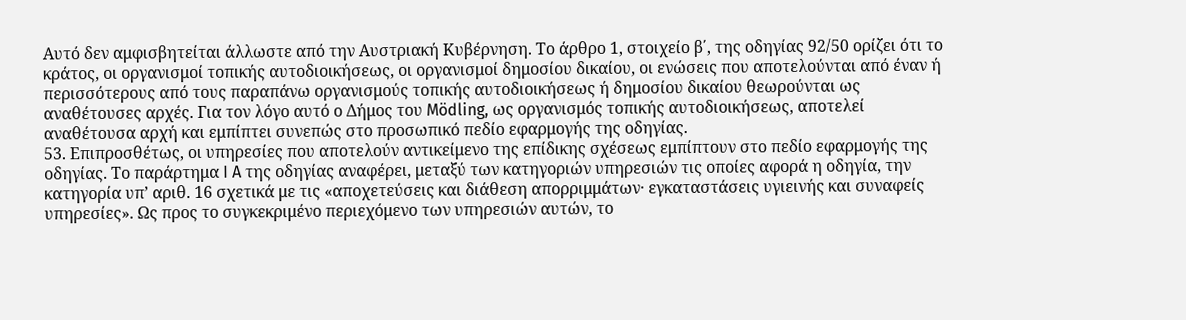Αυτό δεν αμφισβητείται άλλωστε από την Αυστριακή Κυβέρνηση. Το άρθρο 1, στοιχείο β΄, της οδηγίας 92/50 ορίζει ότι το κράτος, οι οργανισμοί τοπικής αυτοδιοικήσεως, οι οργανισμοί δημοσίου δικαίου, οι ενώσεις που αποτελούνται από έναν ή περισσότερους από τους παραπάνω οργανισμούς τοπικής αυτοδιοικήσεως ή δημοσίου δικαίου θεωρούνται ως αναθέτουσες αρχές. Για τον λόγο αυτό ο Δήμος του Mödling, ως οργανισμός τοπικής αυτοδιοικήσεως, αποτελεί αναθέτουσα αρχή και εμπίπτει συνεπώς στο προσωπικό πεδίο εφαρμογής της οδηγίας.
53. Επιπροσθέτως, οι υπηρεσίες που αποτελούν αντικείμενο της επίδικης σχέσεως εμπίπτουν στο πεδίο εφαρμογής της οδηγίας. Το παράρτημα I A της οδηγίας αναφέρει, μεταξύ των κατηγοριών υπηρεσιών τις οποίες αφορά η οδηγία, την κατηγορία υπ’ αριθ. 16 σχετικά με τις «αποχετεύσεις και διάθεση απορριμμάτων· εγκαταστάσεις υγιεινής και συναφείς υπηρεσίες». Ως προς το συγκεκριμένο περιεχόμενο των υπηρεσιών αυτών, το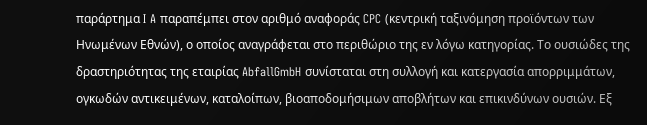παράρτημα I A παραπέμπει στον αριθμό αναφοράς CPC (κεντρική ταξινόμηση προϊόντων των Ηνωμένων Εθνών), ο οποίος αναγράφεται στο περιθώριο της εν λόγω κατηγορίας. Το ουσιώδες της δραστηριότητας της εταιρίας AbfallGmbH συνίσταται στη συλλογή και κατεργασία απορριμμάτων, ογκωδών αντικειμένων, καταλοίπων, βιοαποδομήσιμων αποβλήτων και επικινδύνων ουσιών. Εξ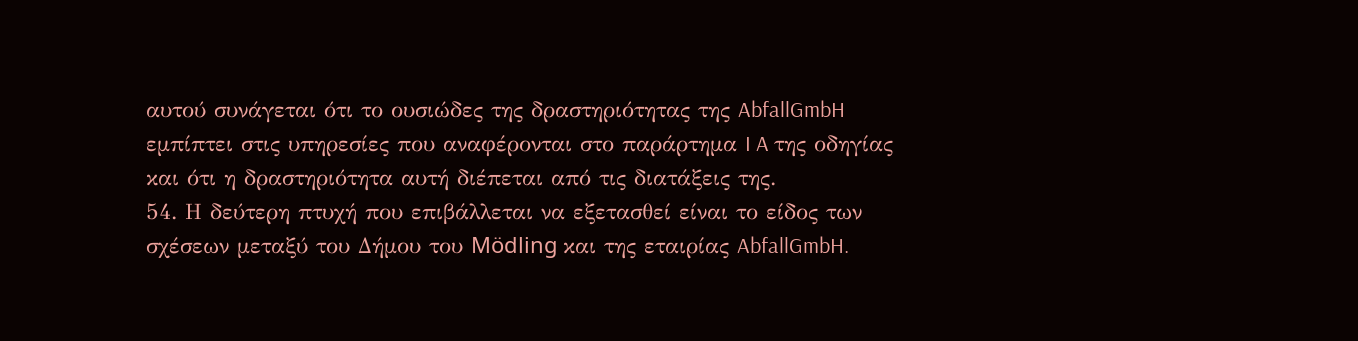αυτού συνάγεται ότι το ουσιώδες της δραστηριότητας της AbfallGmbH εμπίπτει στις υπηρεσίες που αναφέρονται στο παράρτημα I A της οδηγίας και ότι η δραστηριότητα αυτή διέπεται από τις διατάξεις της.
54. Η δεύτερη πτυχή που επιβάλλεται να εξετασθεί είναι το είδος των σχέσεων μεταξύ του Δήμου του Mödling και της εταιρίας AbfallGmbH.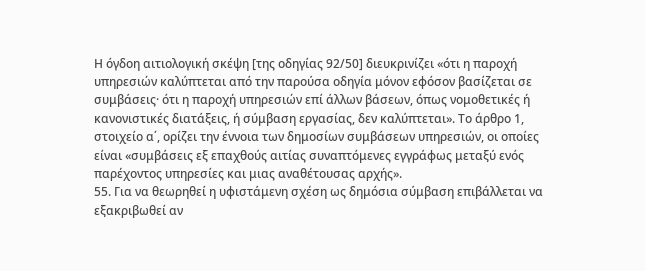Η όγδοη αιτιολογική σκέψη [της οδηγίας 92/50] διευκρινίζει «ότι η παροχή υπηρεσιών καλύπτεται από την παρούσα οδηγία μόνον εφόσον βασίζεται σε συμβάσεις· ότι η παροχή υπηρεσιών επί άλλων βάσεων, όπως νομοθετικές ή κανονιστικές διατάξεις, ή σύμβαση εργασίας, δεν καλύπτεται». Το άρθρο 1, στοιχείο α΄, ορίζει την έννοια των δημοσίων συμβάσεων υπηρεσιών, οι οποίες είναι «συμβάσεις εξ επαχθούς αιτίας συναπτόμενες εγγράφως μεταξύ ενός παρέχοντος υπηρεσίες και μιας αναθέτουσας αρχής».
55. Για να θεωρηθεί η υφιστάμενη σχέση ως δημόσια σύμβαση επιβάλλεται να εξακριβωθεί αν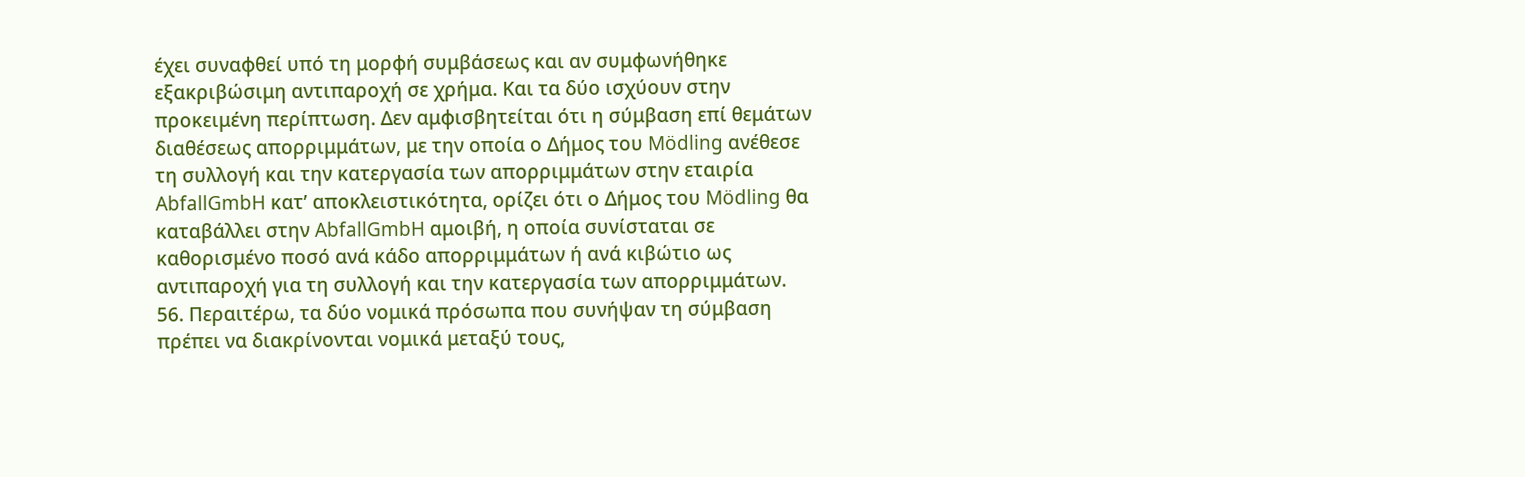έχει συναφθεί υπό τη μορφή συμβάσεως και αν συμφωνήθηκε εξακριβώσιμη αντιπαροχή σε χρήμα. Και τα δύο ισχύουν στην προκειμένη περίπτωση. Δεν αμφισβητείται ότι η σύμβαση επί θεμάτων διαθέσεως απορριμμάτων, με την οποία ο Δήμος του Mödling ανέθεσε τη συλλογή και την κατεργασία των απορριμμάτων στην εταιρία AbfallGmbH κατ’ αποκλειστικότητα, ορίζει ότι ο Δήμος του Mödling θα καταβάλλει στην AbfallGmbH αμοιβή, η οποία συνίσταται σε καθορισμένο ποσό ανά κάδο απορριμμάτων ή ανά κιβώτιο ως αντιπαροχή για τη συλλογή και την κατεργασία των απορριμμάτων.
56. Περαιτέρω, τα δύο νομικά πρόσωπα που συνήψαν τη σύμβαση πρέπει να διακρίνονται νομικά μεταξύ τους,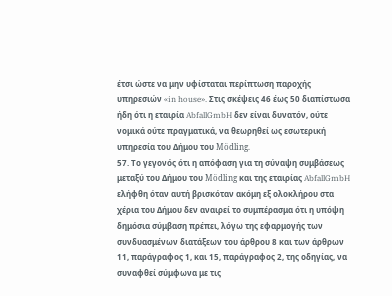έτσι ώστε να μην υφίσταται περίπτωση παροχής υπηρεσιών «in house». Στις σκέψεις 46 έως 50 διαπίστωσα ήδη ότι η εταιρία AbfallGmbH δεν είναι δυνατόν, ούτε νομικά ούτε πραγματικά, να θεωρηθεί ως εσωτερική υπηρεσία του Δήμου του Mödling.
57. Το γεγονός ότι η απόφαση για τη σύναψη συμβάσεως μεταξύ του Δήμου του Mödling και της εταιρίας AbfallGmbH ελήφθη όταν αυτή βρισκόταν ακόμη εξ ολοκλήρου στα χέρια του Δήμου δεν αναιρεί το συμπέρασμα ότι η υπόψη δημόσια σύμβαση πρέπει, λόγω της εφαρμογής των συνδυασμένων διατάξεων του άρθρου 8 και των άρθρων 11, παράγραφος 1, και 15, παράγραφος 2, της οδηγίας, να συναφθεί σύμφωνα με τις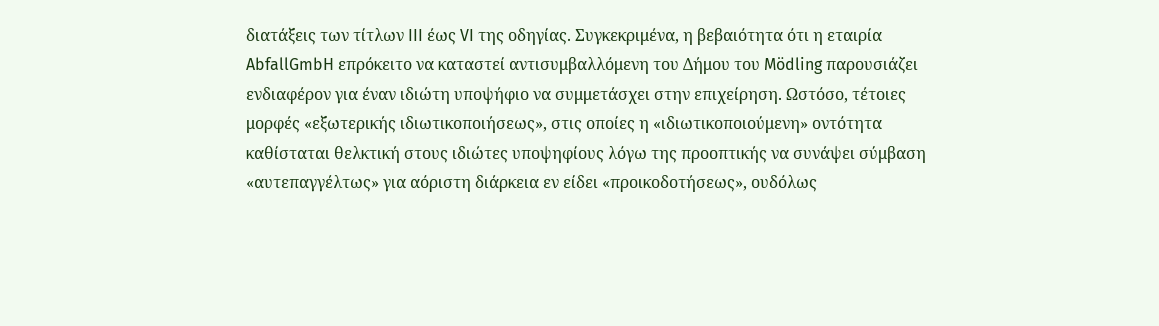διατάξεις των τίτλων III έως VI της οδηγίας. Συγκεκριμένα, η βεβαιότητα ότι η εταιρία AbfallGmbH επρόκειτο να καταστεί αντισυμβαλλόμενη του Δήμου του Mödling παρουσιάζει ενδιαφέρον για έναν ιδιώτη υποψήφιο να συμμετάσχει στην επιχείρηση. Ωστόσο, τέτοιες μορφές «εξωτερικής ιδιωτικοποιήσεως», στις οποίες η «ιδιωτικοποιούμενη» οντότητα καθίσταται θελκτική στους ιδιώτες υποψηφίους λόγω της προοπτικής να συνάψει σύμβαση «αυτεπαγγέλτως» για αόριστη διάρκεια εν είδει «προικοδοτήσεως», ουδόλως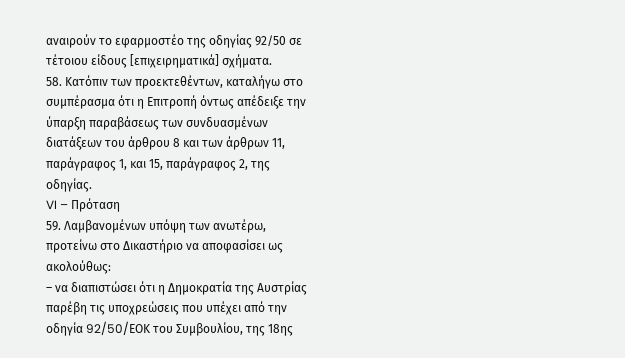αναιρούν το εφαρμοστέο της οδηγίας 92/50 σε τέτοιου είδους [επιχειρηματικά] σχήματα.
58. Κατόπιν των προεκτεθέντων, καταλήγω στο συμπέρασμα ότι η Επιτροπή όντως απέδειξε την ύπαρξη παραβάσεως των συνδυασμένων διατάξεων του άρθρου 8 και των άρθρων 11, παράγραφος 1, και 15, παράγραφος 2, της οδηγίας.
VI – Πρόταση
59. Λαμβανομένων υπόψη των ανωτέρω, προτείνω στο Δικαστήριο να αποφασίσει ως ακολούθως:
– να διαπιστώσει ότι η Δημοκρατία της Αυστρίας παρέβη τις υποχρεώσεις που υπέχει από την οδηγία 92/50/EΟΚ του Συμβουλίου, της 18ης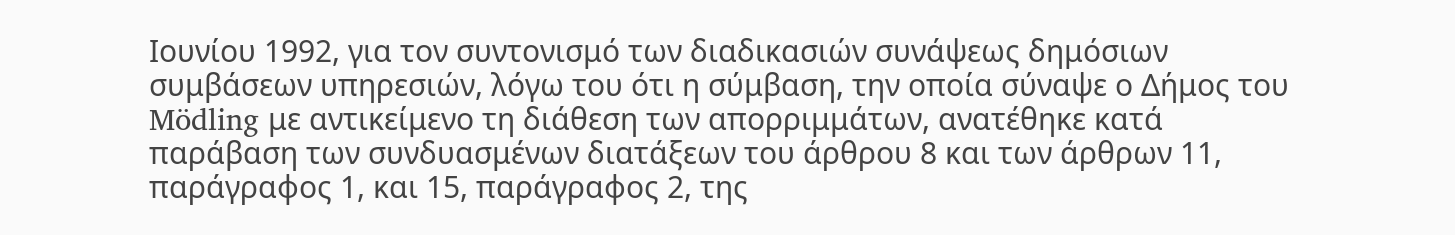Ιουνίου 1992, για τον συντονισμό των διαδικασιών συνάψεως δημόσιων συμβάσεων υπηρεσιών, λόγω του ότι η σύμβαση, την οποία σύναψε ο Δήμος του Mödling με αντικείμενο τη διάθεση των απορριμμάτων, ανατέθηκε κατά παράβαση των συνδυασμένων διατάξεων του άρθρου 8 και των άρθρων 11, παράγραφος 1, και 15, παράγραφος 2, της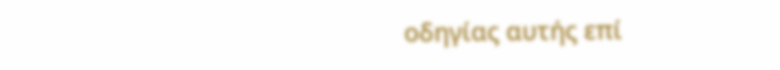οδηγίας αυτής επί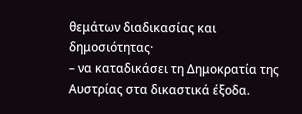θεμάτων διαδικασίας και δημοσιότητας·
– να καταδικάσει τη Δημοκρατία της Αυστρίας στα δικαστικά έξοδα.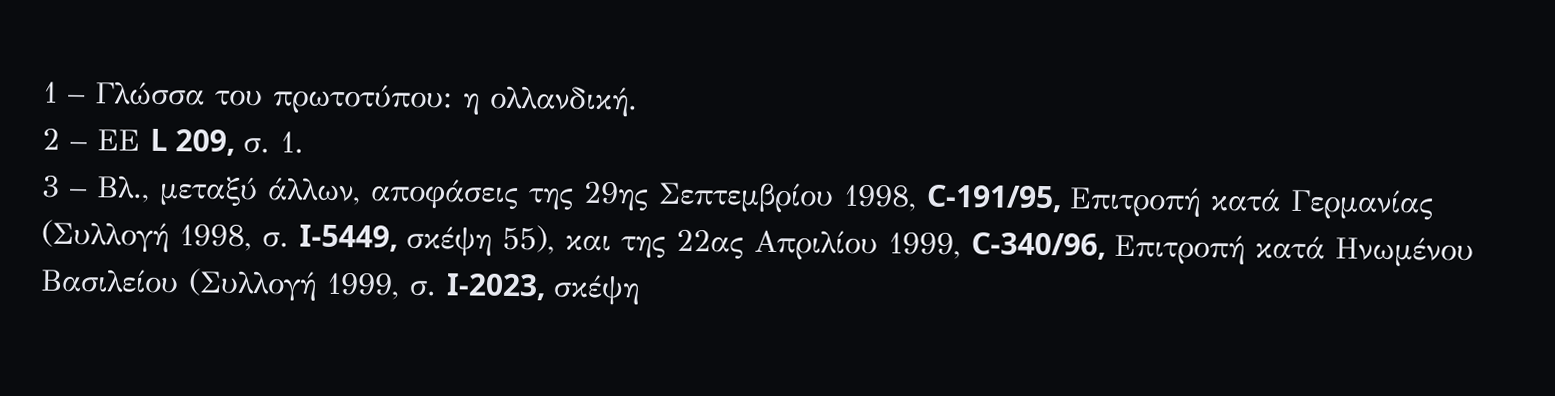1 – Γλώσσα του πρωτοτύπου: η ολλανδική.
2 – ΕΕ L 209, σ. 1.
3 – Βλ., μεταξύ άλλων, αποφάσεις της 29ης Σεπτεμβρίου 1998, C-191/95, Επιτροπή κατά Γερμανίας (Συλλογή 1998, σ. I‑5449, σκέψη 55), και της 22ας Απριλίου 1999, C-340/96, Επιτροπή κατά Ηνωμένου Βασιλείου (Συλλογή 1999, σ. I‑2023, σκέψη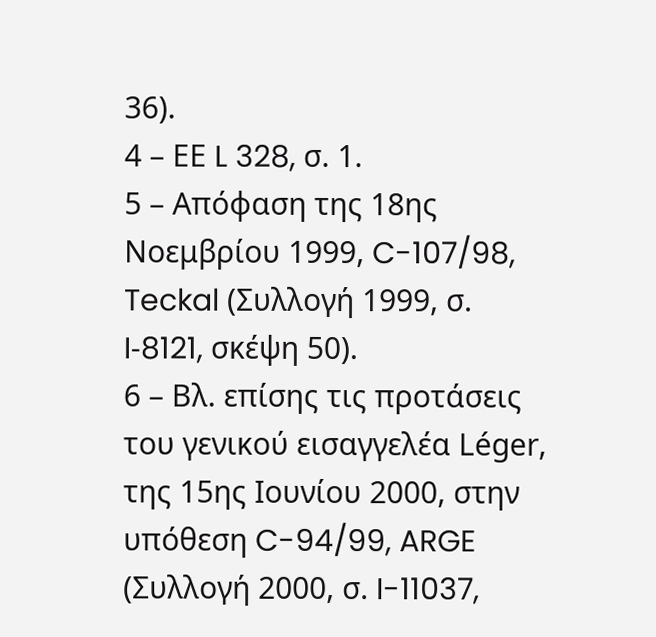36).
4 – ΕΕ L 328, σ. 1.
5 – Απόφαση της 18ης Νοεμβρίου 1999, C-107/98, Teckal (Συλλογή 1999, σ. I‑8121, σκέψη 50).
6 – Βλ. επίσης τις προτάσεις του γενικού εισαγγελέα Léger, της 15ης Ιουνίου 2000, στην υπόθεση C-94/99, ARGE (Συλλογή 2000, σ. I-11037,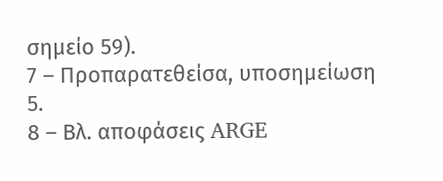σημείο 59).
7 – Προπαρατεθείσα, υποσημείωση 5.
8 – Βλ. αποφάσεις ARGE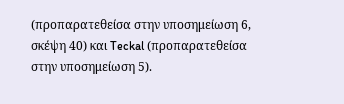(προπαρατεθείσα στην υποσημείωση 6, σκέψη 40) και Teckal (προπαρατεθείσα στην υποσημείωση 5).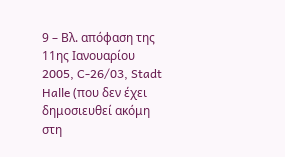9 – Βλ. απόφαση της 11ης Ιανουαρίου 2005, C-26/03, Stadt Halle (που δεν έχει δημοσιευθεί ακόμη στη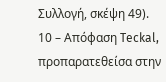Συλλογή, σκέψη 49).
10 – Απόφαση Teckal, προπαρατεθείσα στην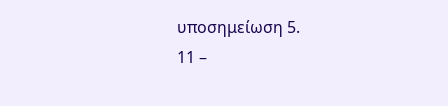υποσημείωση 5.
11 –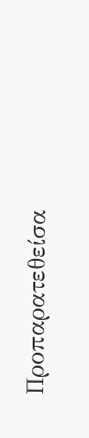Προπαρατεθείσα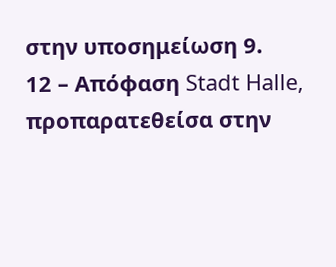στην υποσημείωση 9.
12 – Απόφαση Stadt Halle, προπαρατεθείσα στην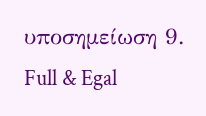υποσημείωση 9.
Full & Egal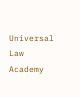Universal Law Academy